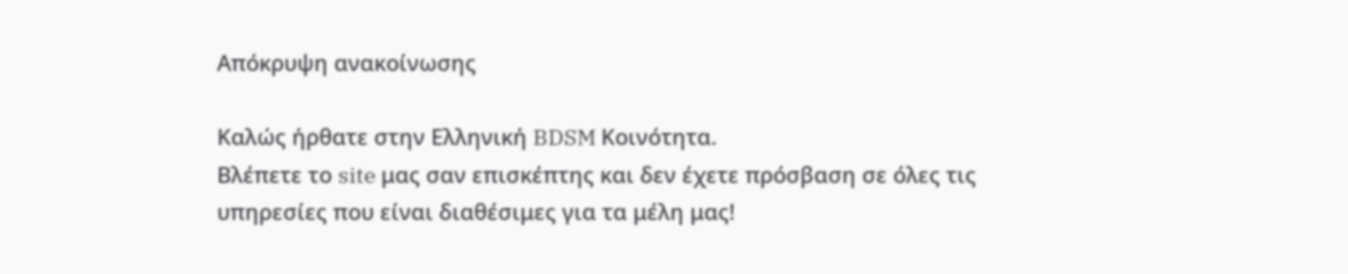Απόκρυψη ανακοίνωσης

Καλώς ήρθατε στην Ελληνική BDSM Κοινότητα.
Βλέπετε το site μας σαν επισκέπτης και δεν έχετε πρόσβαση σε όλες τις υπηρεσίες που είναι διαθέσιμες για τα μέλη μας!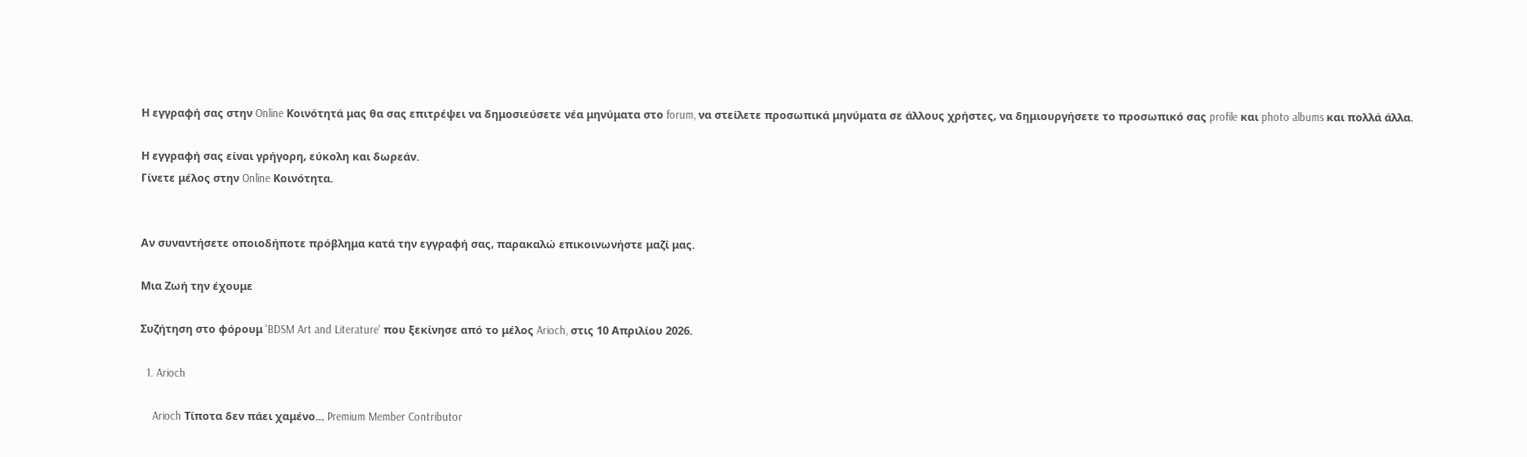Η εγγραφή σας στην Online Κοινότητά μας θα σας επιτρέψει να δημοσιεύσετε νέα μηνύματα στο forum, να στείλετε προσωπικά μηνύματα σε άλλους χρήστες, να δημιουργήσετε το προσωπικό σας profile και photo albums και πολλά άλλα.

Η εγγραφή σας είναι γρήγορη, εύκολη και δωρεάν.
Γίνετε μέλος στην Online Κοινότητα.


Αν συναντήσετε οποιοδήποτε πρόβλημα κατά την εγγραφή σας, παρακαλώ επικοινωνήστε μαζί μας.

Μια Ζωή την έχουμε

Συζήτηση στο φόρουμ 'BDSM Art and Literature' που ξεκίνησε από το μέλος Arioch, στις 10 Απριλίου 2026.

  1. Arioch

    Arioch Τίποτα δεν πάει χαμένο... Premium Member Contributor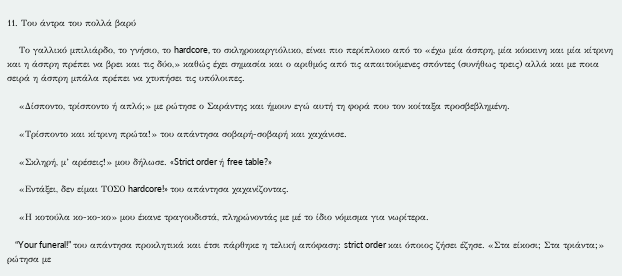11. Του άντρα του πολλά βαρύ

    Το γαλλικό μπιλιάρδο, το γνήσιο, το hardcore, το σκληροκαργιόλικο, είναι πιο περίπλοκο από το «έχω μία άσπρη, μία κόκκινη και μία κίτρινη και η άσπρη πρέπει να βρει και τις δύο,» καθώς έχει σημασία και ο αριθμός από τις απαιτούμενες σπόντες (συνήθως τρεις) αλλά και με ποια σειρά η άσπρη μπάλα πρέπει να χτυπήσει τις υπόλοιπες.

    «Δίσποντο, τρίσποντο ή απλό;» με ρώτησε ο Σαράντης και ήμουν εγώ αυτή τη φορά που τον κοίταξα προσβεβλημένη.

    «Τρίσποντο και κίτρινη πρώτα!» του απάντησα σοβαρή-σοβαρή και χαχάνισε.

    «Σκληρή, μ’ αρέσεις!» μου δήλωσε. «Strict order ή free table?»

    «Εντάξει, δεν είμαι ΤΟΣΟ hardcore!» του απάντησα χαχανίζοντας.

    «Η κοτούλα κο-κο-κο» μου έκανε τραγουδιστά, πληρώνοντάς με μέ το ίδιο νόμισμα για νωρίτερα.

    “Your funeral!” του απάντησα προκλητικά και έτσι πάρθηκε η τελική απόφαση: strict order και όποιος ζήσει έζησε. «Στα είκοσι; Στα τριάντα;» ρώτησα με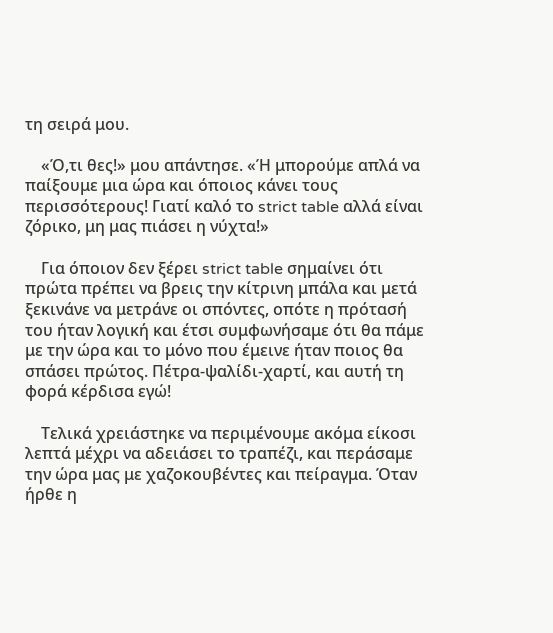τη σειρά μου.

    «Ό,τι θες!» μου απάντησε. «Ή μπορούμε απλά να παίξουμε μια ώρα και όποιος κάνει τους περισσότερους! Γιατί καλό το strict table αλλά είναι ζόρικο, μη μας πιάσει η νύχτα!»

    Για όποιον δεν ξέρει strict table σημαίνει ότι πρώτα πρέπει να βρεις την κίτρινη μπάλα και μετά ξεκινάνε να μετράνε οι σπόντες, οπότε η πρότασή του ήταν λογική και έτσι συμφωνήσαμε ότι θα πάμε με την ώρα και το μόνο που έμεινε ήταν ποιος θα σπάσει πρώτος. Πέτρα-ψαλίδι-χαρτί, και αυτή τη φορά κέρδισα εγώ!

    Τελικά χρειάστηκε να περιμένουμε ακόμα είκοσι λεπτά μέχρι να αδειάσει το τραπέζι, και περάσαμε την ώρα μας με χαζοκουβέντες και πείραγμα. Όταν ήρθε η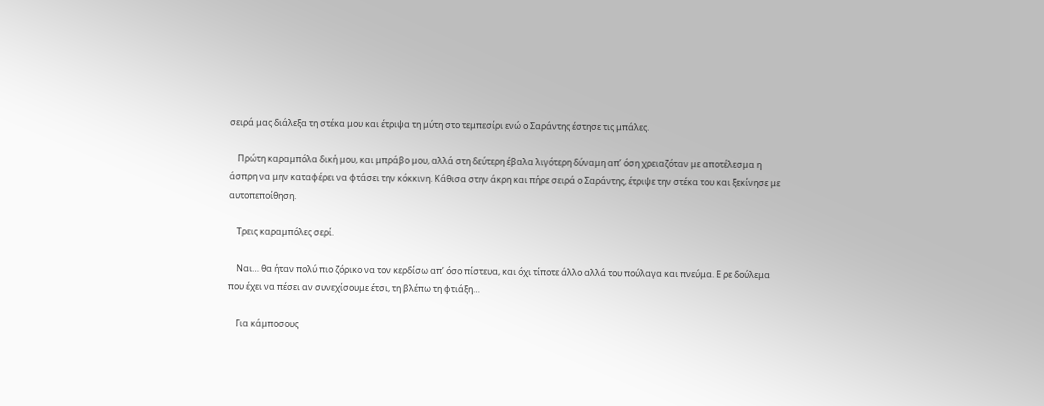σειρά μας διάλεξα τη στέκα μου και έτριψα τη μύτη στο τεμπεσίρι ενώ ο Σαράντης έστησε τις μπάλες.

    Πρώτη καραμπόλα δική μου, και μπράβο μου, αλλά στη δεύτερη έβαλα λιγότερη δύναμη απ’ όση χρειαζόταν με αποτέλεσμα η άσπρη να μην καταφέρει να φτάσει την κόκκινη. Κάθισα στην άκρη και πήρε σειρά ο Σαράντης, έτριψε την στέκα του και ξεκίνησε με αυτοπεποίθηση.

    Τρεις καραμπόλες σερί.

    Ναι… θα ήταν πολύ πιο ζόρικο να τον κερδίσω απ’ όσο πίστευα, και όχι τίποτε άλλο αλλά του πούλαγα και πνεύμα. Ε ρε δούλεμα που έχει να πέσει αν συνεχίσουμε έτσι, τη βλέπω τη φτιάξη…

    Για κάμποσους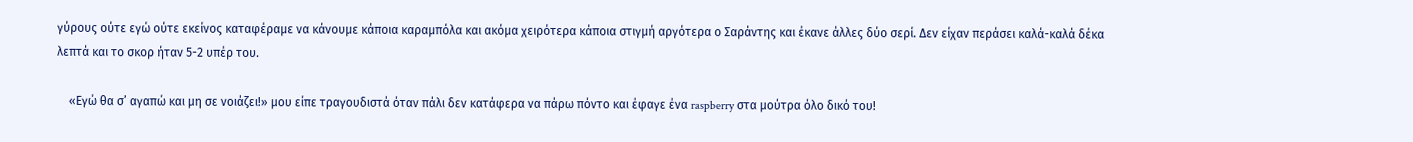γύρους ούτε εγώ ούτε εκείνος καταφέραμε να κάνουμε κάποια καραμπόλα και ακόμα χειρότερα κάποια στιγμή αργότερα ο Σαράντης και έκανε άλλες δύο σερί. Δεν είχαν περάσει καλά-καλά δέκα λεπτά και το σκορ ήταν 5-2 υπέρ του.

    «Εγώ θα σ’ αγαπώ και μη σε νοιάζει!» μου είπε τραγουδιστά όταν πάλι δεν κατάφερα να πάρω πόντο και έφαγε ένα raspberry στα μούτρα όλο δικό του!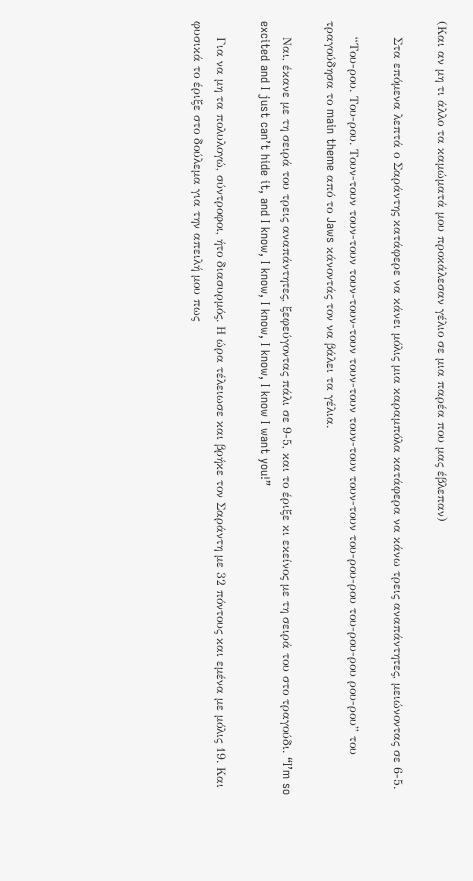(Και αν μη τι άλλο τα καμώματά μου προκάλεσαν γέλιο σε μια παρέα που μας έβλεπαν)

    Στα επόμενα λεπτά ο Σαράντης κατάφερε να κάνει μόλις μια καραμπόλα κατάφερα να κάνω τρεις αναπάντητες, μειώνοντας σε 6-5.

    “Του-ρου. Του-ρου. Τουν-τουν τουν-τουν τουν-τουν-τουν τουν-τουν τουν-τουν τουν-τουν του-ρου-ρου του-ρου-ρου ρου-ρου” του τραγούδησα το main theme από το Jaws κάνοντάς τον να βάλει τα γέλια.

    Ναι, έκανε με τη σειρά του τρεις αναπάντητες, ξεφεύγοντας πάλι σε 9-5, και το έριξε κι εκείνος με τη σειρά του στο τραγούδι. “I’m so excited and I just can’t hide it, and I know, I know, I know, I know, I know I want you!”

    Για να μη τα πολυλογώ, σύντροφοι, ήτο διασυρμός. Η ώρα τέλειωσε και βρήκε τον Σαράντη με 32 πόντους και εμένα με μόλις 19. Και φυσικά το έριξε στο δούλεμα για την απειλή μου πως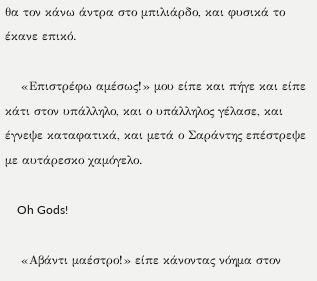θα τον κάνω άντρα στο μπιλιάρδο, και φυσικά το έκανε επικό.

    «Επιστρέφω αμέσως!» μου είπε και πήγε και είπε κάτι στον υπάλληλο, και ο υπάλληλος γέλασε, και έγνεψε καταφατικά, και μετά ο Σαράντης επέστρεψε με αυτάρεσκο χαμόγελο.

    Oh Gods!

    «Αβάντι μαέστρο!» είπε κάνοντας νόημα στον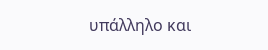υπάλληλο και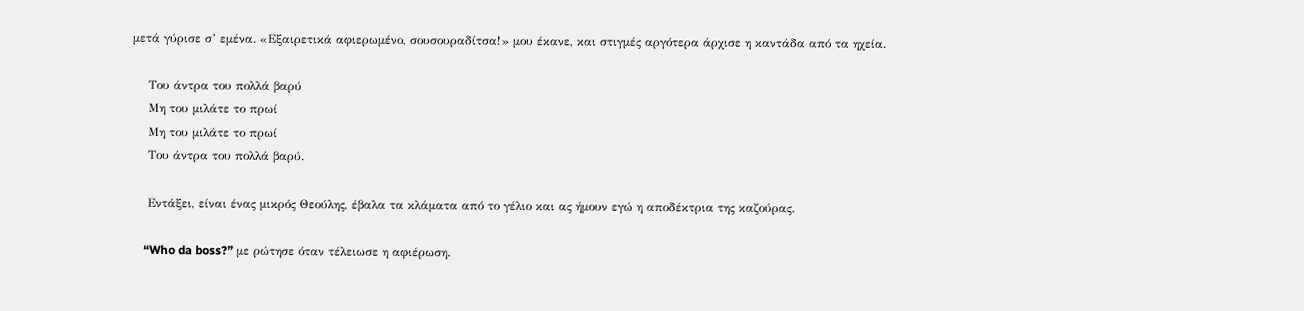μετά γύρισε σ’ εμένα. «Εξαιρετικά αφιερωμένο, σουσουραδίτσα!» μου έκανε, και στιγμές αργότερα άρχισε η καντάδα από τα ηχεία.

    Του άντρα του πολλά βαρύ
    Μη του μιλάτε το πρωί
    Μη του μιλάτε το πρωί
    Του άντρα του πολλά βαρύ.

    Εντάξει, είναι ένας μικρός Θεούλης, έβαλα τα κλάματα από το γέλιο και ας ήμουν εγώ η αποδέκτρια της καζούρας.

    “Who da boss?” με ρώτησε όταν τέλειωσε η αφιέρωση.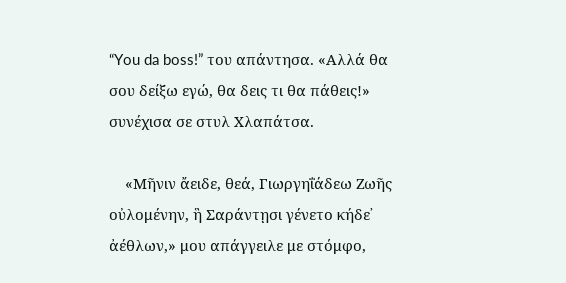“You da boss!” του απάντησα. «Αλλά θα σου δείξω εγώ, θα δεις τι θα πάθεις!» συνέχισα σε στυλ Χλαπάτσα.

    «Μῆνιν ἄειδε, θεά, Γιωργηΐάδεω Ζωῆς οὐλομένην, ἣ Σαράντῃσι γένετο κήδε᾽ ἀέθλων,» μου απάγγειλε με στόμφο,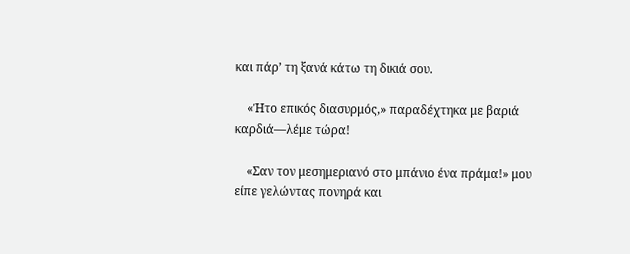και πάρ’ τη ξανά κάτω τη δικιά σου.

    «Ήτο επικός διασυρμός,» παραδέχτηκα με βαριά καρδιά—λέμε τώρα!

    «Σαν τον μεσημεριανό στο μπάνιο ένα πράμα!» μου είπε γελώντας πονηρά και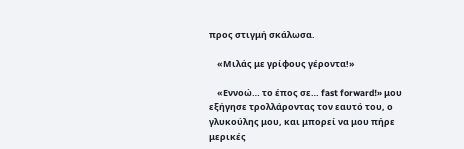προς στιγμή σκάλωσα.

    «Μιλάς με γρίφους γέροντα!»

    «Εννοώ… το έπος σε… fast forward!» μου εξήγησε τρολλάροντας τον εαυτό του, ο γλυκούλης μου, και μπορεί να μου πήρε μερικές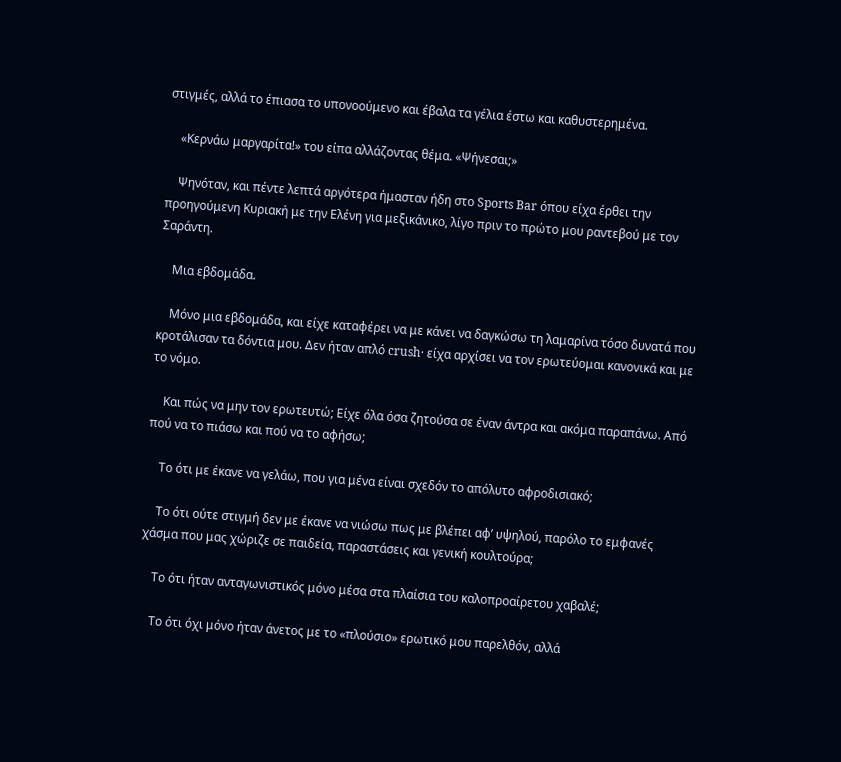στιγμές, αλλά το έπιασα το υπονοούμενο και έβαλα τα γέλια έστω και καθυστερημένα.

    «Κερνάω μαργαρίτα!» του είπα αλλάζοντας θέμα. «Ψήνεσαι;»

    Ψηνόταν, και πέντε λεπτά αργότερα ήμασταν ήδη στο Sports Bar όπου είχα έρθει την προηγούμενη Κυριακή με την Ελένη για μεξικάνικο, λίγο πριν το πρώτο μου ραντεβού με τον Σαράντη.

    Μια εβδομάδα.

    Μόνο μια εβδομάδα, και είχε καταφέρει να με κάνει να δαγκώσω τη λαμαρίνα τόσο δυνατά που κροτάλισαν τα δόντια μου. Δεν ήταν απλό crush· είχα αρχίσει να τον ερωτεύομαι κανονικά και με το νόμο.

    Και πώς να μην τον ερωτευτώ; Είχε όλα όσα ζητούσα σε έναν άντρα και ακόμα παραπάνω. Από πού να το πιάσω και πού να το αφήσω;

    Το ότι με έκανε να γελάω, που για μένα είναι σχεδόν το απόλυτο αφροδισιακό;

    Το ότι ούτε στιγμή δεν με έκανε να νιώσω πως με βλέπει αφ’ υψηλού, παρόλο το εμφανές χάσμα που μας χώριζε σε παιδεία, παραστάσεις και γενική κουλτούρα;

    Το ότι ήταν ανταγωνιστικός μόνο μέσα στα πλαίσια του καλοπροαίρετου χαβαλέ;

    Το ότι όχι μόνο ήταν άνετος με το «πλούσιο» ερωτικό μου παρελθόν, αλλά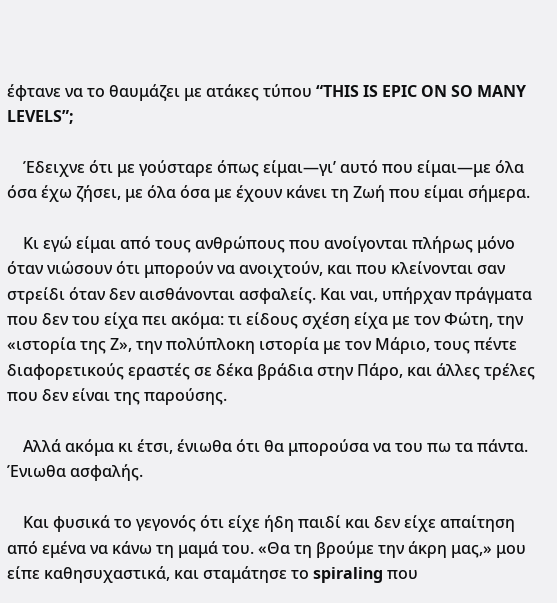έφτανε να το θαυμάζει με ατάκες τύπου “THIS IS EPIC ON SO MANY LEVELS”;

    Έδειχνε ότι με γούσταρε όπως είμαι—γι’ αυτό που είμαι—με όλα όσα έχω ζήσει, με όλα όσα με έχουν κάνει τη Ζωή που είμαι σήμερα.

    Κι εγώ είμαι από τους ανθρώπους που ανοίγονται πλήρως μόνο όταν νιώσουν ότι μπορούν να ανοιχτούν, και που κλείνονται σαν στρείδι όταν δεν αισθάνονται ασφαλείς. Και ναι, υπήρχαν πράγματα που δεν του είχα πει ακόμα: τι είδους σχέση είχα με τον Φώτη, την «ιστορία της Ζ», την πολύπλοκη ιστορία με τον Μάριο, τους πέντε διαφορετικούς εραστές σε δέκα βράδια στην Πάρο, και άλλες τρέλες που δεν είναι της παρούσης.

    Αλλά ακόμα κι έτσι, ένιωθα ότι θα μπορούσα να του πω τα πάντα. Ένιωθα ασφαλής.

    Και φυσικά το γεγονός ότι είχε ήδη παιδί και δεν είχε απαίτηση από εμένα να κάνω τη μαμά του. «Θα τη βρούμε την άκρη μας,» μου είπε καθησυχαστικά, και σταμάτησε το spiraling που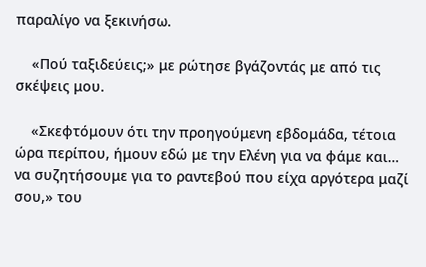παραλίγο να ξεκινήσω.

    «Πού ταξιδεύεις;» με ρώτησε βγάζοντάς με από τις σκέψεις μου.

    «Σκεφτόμουν ότι την προηγούμενη εβδομάδα, τέτοια ώρα περίπου, ήμουν εδώ με την Ελένη για να φάμε και… να συζητήσουμε για το ραντεβού που είχα αργότερα μαζί σου,» του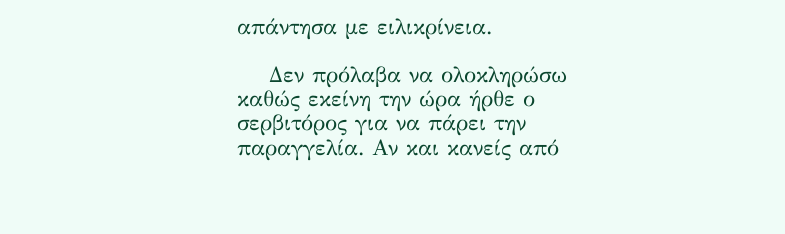απάντησα με ειλικρίνεια.

    Δεν πρόλαβα να ολοκληρώσω καθώς εκείνη την ώρα ήρθε ο σερβιτόρος για να πάρει την παραγγελία. Αν και κανείς από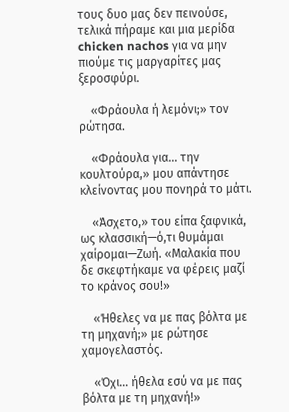τους δυο μας δεν πεινούσε, τελικά πήραμε και μια μερίδα chicken nachos για να μην πιούμε τις μαργαρίτες μας ξεροσφύρι.

    «Φράουλα ή λεμόνι;» τον ρώτησα.

    «Φράουλα για… την κουλτούρα,» μου απάντησε κλείνοντας μου πονηρά το μάτι.

    «Άσχετο,» του είπα ξαφνικά, ως κλασσική—ό,τι θυμάμαι χαίρομαι—Ζωή. «Μαλακία που δε σκεφτήκαμε να φέρεις μαζί το κράνος σου!»

    «Ήθελες να με πας βόλτα με τη μηχανή;» με ρώτησε χαμογελαστός.

    «Όχι… ήθελα εσύ να με πας βόλτα με τη μηχανή!»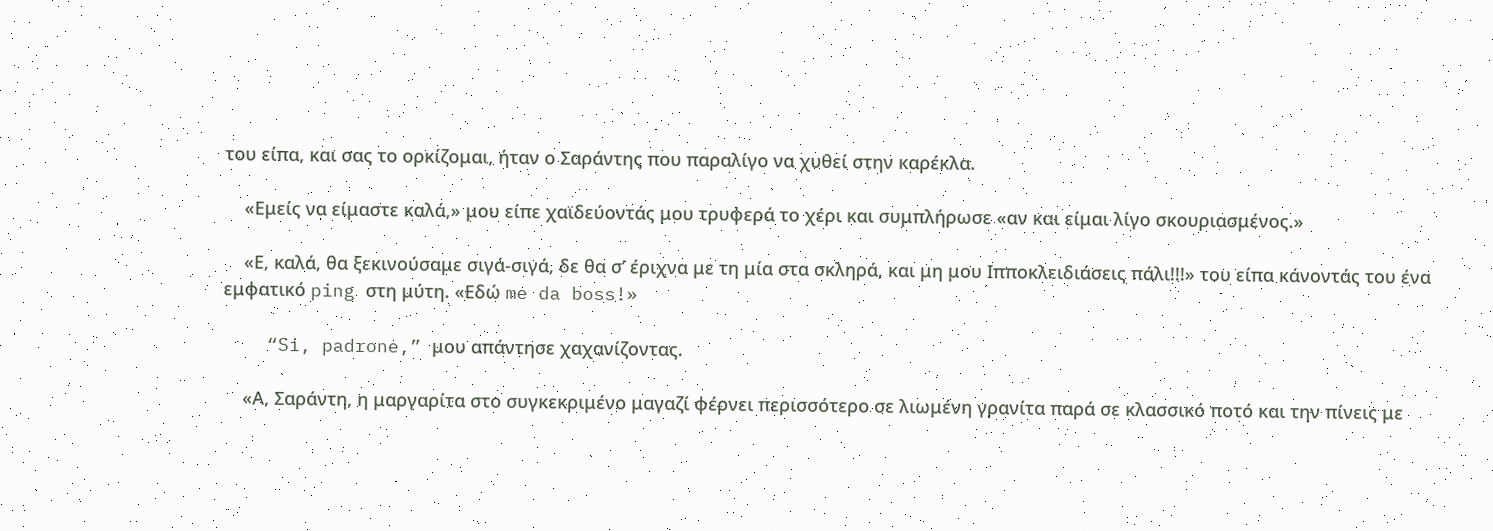του είπα, και σας το ορκίζομαι, ήταν ο Σαράντης που παραλίγο να χυθεί στην καρέκλα.

    «Εμείς να είμαστε καλά,» μου είπε χαϊδεύοντάς μου τρυφερά το χέρι και συμπλήρωσε «αν και είμαι λίγο σκουριασμένος.»

    «Ε, καλά, θα ξεκινούσαμε σιγά-σιγά, δε θα σ’ έριχνα με τη μία στα σκληρά, και μη μου Ιπποκλειδιάσεις πάλι!!!» του είπα κάνοντάς του ένα εμφατικό ping στη μύτη. «Εδώ me da boss!»

    “Si, padrone,” μου απάντησε χαχανίζοντας.

    «Α, Σαράντη, η μαργαρίτα στο συγκεκριμένο μαγαζί φέρνει περισσότερο σε λιωμένη γρανίτα παρά σε κλασσικό ποτό και την πίνεις με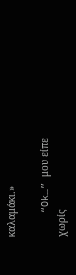καλαμάκι.»

    “Ok…” μου είπε χωρίς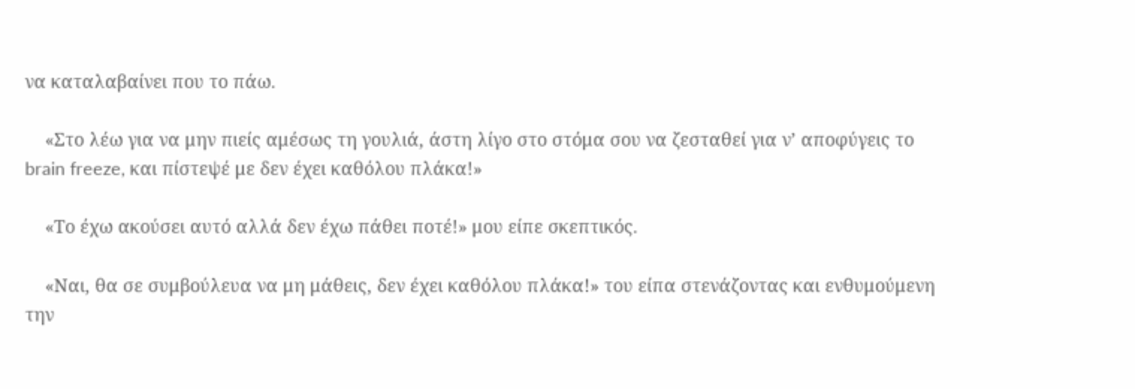να καταλαβαίνει που το πάω.

    «Στο λέω για να μην πιείς αμέσως τη γουλιά, άστη λίγο στο στόμα σου να ζεσταθεί για ν’ αποφύγεις το brain freeze, και πίστεψέ με δεν έχει καθόλου πλάκα!»

    «Το έχω ακούσει αυτό αλλά δεν έχω πάθει ποτέ!» μου είπε σκεπτικός.

    «Ναι, θα σε συμβούλευα να μη μάθεις, δεν έχει καθόλου πλάκα!» του είπα στενάζοντας και ενθυμούμενη την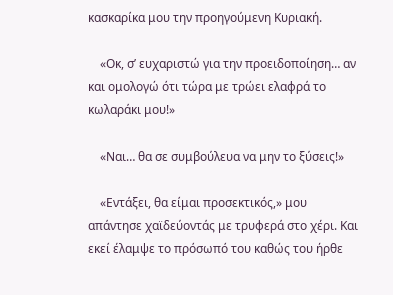κασκαρίκα μου την προηγούμενη Κυριακή.

    «Οκ, σ’ ευχαριστώ για την προειδοποίηση… αν και ομολογώ ότι τώρα με τρώει ελαφρά το κωλαράκι μου!»

    «Ναι… θα σε συμβούλευα να μην το ξύσεις!»

    «Εντάξει, θα είμαι προσεκτικός,» μου απάντησε χαϊδεύοντάς με τρυφερά στο χέρι. Και εκεί έλαμψε το πρόσωπό του καθώς του ήρθε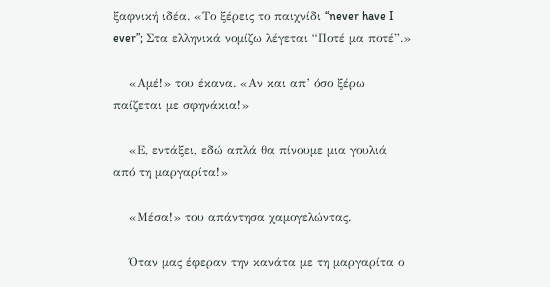ξαφνική ιδέα. «Το ξέρεις το παιχνίδι “never have I ever”; Στα ελληνικά νομίζω λέγεται “Ποτέ μα ποτέ”.»

    «Αμέ!» του έκανα. «Αν και απ’ όσο ξέρω παίζεται με σφηνάκια!»

    «Ε, εντάξει, εδώ απλά θα πίνουμε μια γουλιά από τη μαργαρίτα!»

    «Μέσα!» του απάντησα χαμογελώντας.

    Όταν μας έφεραν την κανάτα με τη μαργαρίτα ο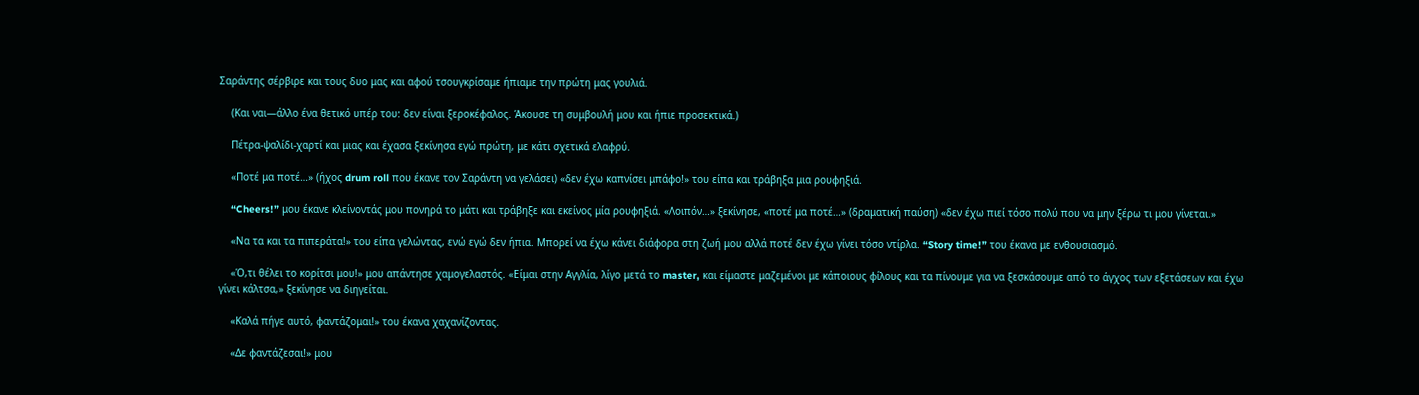Σαράντης σέρβιρε και τους δυο μας και αφού τσουγκρίσαμε ήπιαμε την πρώτη μας γουλιά.

    (Και ναι—άλλο ένα θετικό υπέρ του: δεν είναι ξεροκέφαλος. Άκουσε τη συμβουλή μου και ήπιε προσεκτικά.)

    Πέτρα-ψαλίδι-χαρτί και μιας και έχασα ξεκίνησα εγώ πρώτη, με κάτι σχετικά ελαφρύ.

    «Ποτέ μα ποτέ…» (ήχος drum roll που έκανε τον Σαράντη να γελάσει) «δεν έχω καπνίσει μπάφο!» του είπα και τράβηξα μια ρουφηξιά.

    “Cheers!” μου έκανε κλείνοντάς μου πονηρά το μάτι και τράβηξε και εκείνος μία ρουφηξιά. «Λοιπόν…» ξεκίνησε, «ποτέ μα ποτέ…» (δραματική παύση) «δεν έχω πιεί τόσο πολύ που να μην ξέρω τι μου γίνεται.»

    «Να τα και τα πιπεράτα!» του είπα γελώντας, ενώ εγώ δεν ήπια. Μπορεί να έχω κάνει διάφορα στη ζωή μου αλλά ποτέ δεν έχω γίνει τόσο ντίρλα. “Story time!” του έκανα με ενθουσιασμό.

    «Ό,τι θέλει το κορίτσι μου!» μου απάντησε χαμογελαστός. «Είμαι στην Αγγλία, λίγο μετά το master, και είμαστε μαζεμένοι με κάποιους φίλους και τα πίνουμε για να ξεσκάσουμε από το άγχος των εξετάσεων και έχω γίνει κάλτσα,» ξεκίνησε να διηγείται.

    «Καλά πήγε αυτό, φαντάζομαι!» του έκανα χαχανίζοντας.

    «Δε φαντάζεσαι!» μου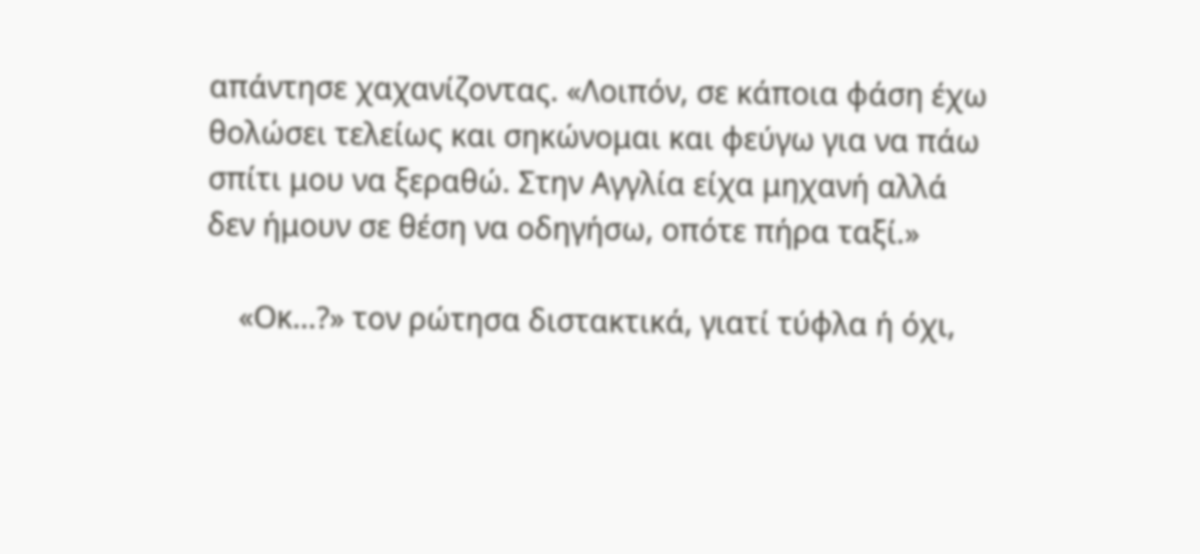απάντησε χαχανίζοντας. «Λοιπόν, σε κάποια φάση έχω θολώσει τελείως και σηκώνομαι και φεύγω για να πάω σπίτι μου να ξεραθώ. Στην Αγγλία είχα μηχανή αλλά δεν ήμουν σε θέση να οδηγήσω, οπότε πήρα ταξί.»

    «Οκ…?» τον ρώτησα διστακτικά, γιατί τύφλα ή όχι,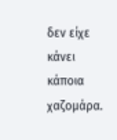δεν είχε κάνει κάποια χαζομάρα.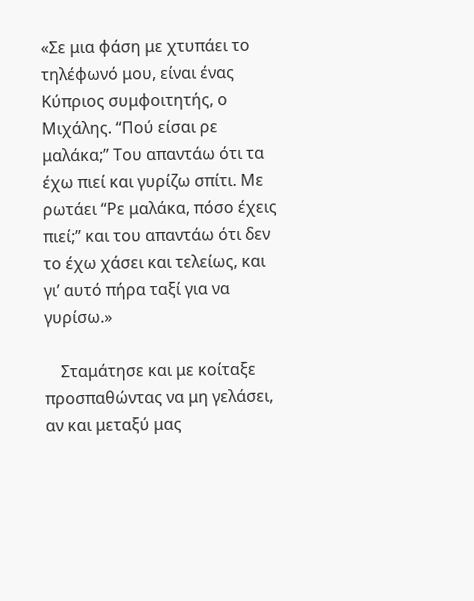«Σε μια φάση με χτυπάει το τηλέφωνό μου, είναι ένας Κύπριος συμφοιτητής, ο Μιχάλης. “Πού είσαι ρε μαλάκα;” Του απαντάω ότι τα έχω πιεί και γυρίζω σπίτι. Με ρωτάει “Ρε μαλάκα, πόσο έχεις πιεί;” και του απαντάω ότι δεν το έχω χάσει και τελείως, και γι’ αυτό πήρα ταξί για να γυρίσω.»

    Σταμάτησε και με κοίταξε προσπαθώντας να μη γελάσει, αν και μεταξύ μας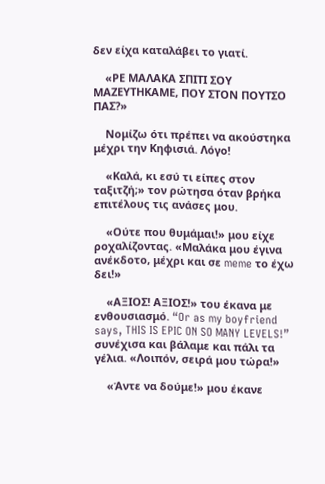δεν είχα καταλάβει το γιατί.

    «ΡΕ ΜΑΛΑΚΑ ΣΠΙΤΙ ΣΟΥ ΜΑΖΕΥΤΗΚΑΜΕ, ΠΟΥ ΣΤΟΝ ΠΟΥΤΣΟ ΠΑΣ?»

    Νομίζω ότι πρέπει να ακούστηκα μέχρι την Κηφισιά. Λόγο!

    «Καλά, κι εσύ τι είπες στον ταξιτζή;» τον ρώτησα όταν βρήκα επιτέλους τις ανάσες μου.

    «Ούτε που θυμάμαι!» μου είχε ροχαλίζοντας. «Μαλάκα μου έγινα ανέκδοτο, μέχρι και σε meme το έχω δει!»

    «ΑΞΙΟΣ! ΑΞΙΟΣ!» του έκανα με ενθουσιασμό. “Or as my boyfriend says, THIS IS EPIC ON SO MANY LEVELS!” συνέχισα και βάλαμε και πάλι τα γέλια. «Λοιπόν, σειρά μου τώρα!»

    «Άντε να δούμε!» μου έκανε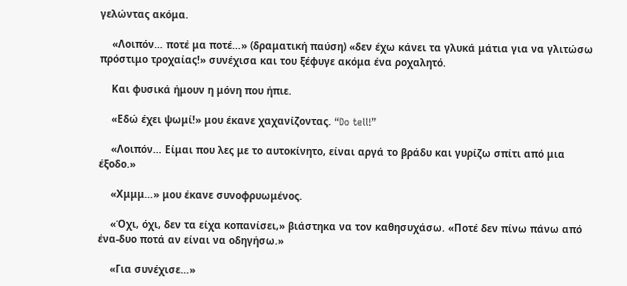γελώντας ακόμα.

    «Λοιπόν… ποτέ μα ποτέ…» (δραματική παύση) «δεν έχω κάνει τα γλυκά μάτια για να γλιτώσω πρόστιμο τροχαίας!» συνέχισα και του ξέφυγε ακόμα ένα ροχαλητό.

    Και φυσικά ήμουν η μόνη που ήπιε.

    «Εδώ έχει ψωμί!» μου έκανε χαχανίζοντας. “Do tell!”

    «Λοιπόν… Είμαι που λες με το αυτοκίνητο, είναι αργά το βράδυ και γυρίζω σπίτι από μια έξοδο.»

    «Χμμμ…» μου έκανε συνοφρυωμένος.

    «Όχι, όχι, δεν τα είχα κοπανίσει,» βιάστηκα να τον καθησυχάσω. «Ποτέ δεν πίνω πάνω από ένα-δυο ποτά αν είναι να οδηγήσω.»

    «Για συνέχισε…»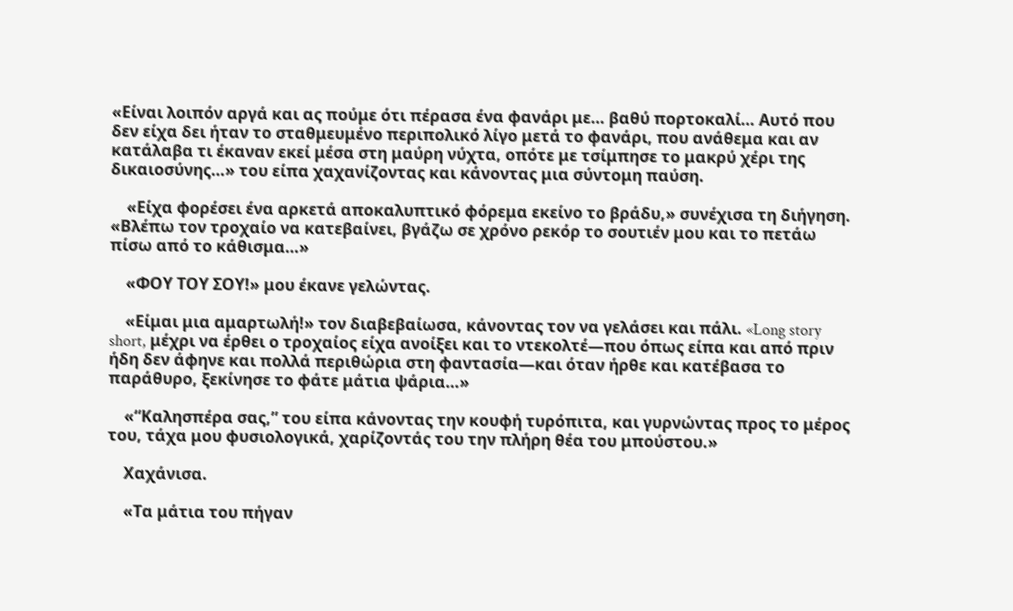«Είναι λοιπόν αργά και ας πούμε ότι πέρασα ένα φανάρι με… βαθύ πορτοκαλί… Αυτό που δεν είχα δει ήταν το σταθμευμένο περιπολικό λίγο μετά το φανάρι, που ανάθεμα και αν κατάλαβα τι έκαναν εκεί μέσα στη μαύρη νύχτα, οπότε με τσίμπησε το μακρύ χέρι της δικαιοσύνης…» του είπα χαχανίζοντας και κάνοντας μια σύντομη παύση.

    «Είχα φορέσει ένα αρκετά αποκαλυπτικό φόρεμα εκείνο το βράδυ,» συνέχισα τη διήγηση. «Βλέπω τον τροχαίο να κατεβαίνει, βγάζω σε χρόνο ρεκόρ το σουτιέν μου και το πετάω πίσω από το κάθισμα…»

    «ΦΟΥ ΤΟΥ ΣΟΥ!» μου έκανε γελώντας.

    «Είμαι μια αμαρτωλή!» τον διαβεβαίωσα, κάνοντας τον να γελάσει και πάλι. «Long story short, μέχρι να έρθει ο τροχαίος είχα ανοίξει και το ντεκολτέ—που όπως είπα και από πριν ήδη δεν άφηνε και πολλά περιθώρια στη φαντασία—και όταν ήρθε και κατέβασα το παράθυρο, ξεκίνησε το φάτε μάτια ψάρια…»

    «“Καλησπέρα σας,” του είπα κάνοντας την κουφή τυρόπιτα, και γυρνώντας προς το μέρος του, τάχα μου φυσιολογικά, χαρίζοντάς του την πλήρη θέα του μπούστου.»

    Χαχάνισα.

    «Τα μάτια του πήγαν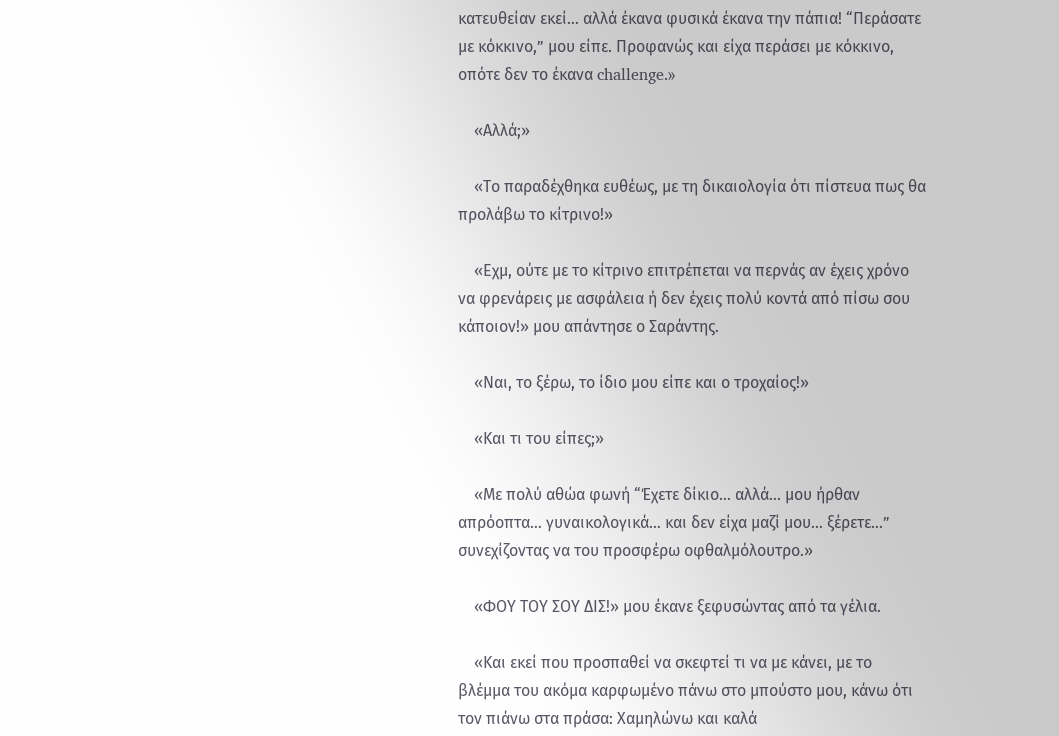κατευθείαν εκεί… αλλά έκανα φυσικά έκανα την πάπια! “Περάσατε με κόκκινο,” μου είπε. Προφανώς και είχα περάσει με κόκκινο, οπότε δεν το έκανα challenge.»

    «Αλλά;»

    «Το παραδέχθηκα ευθέως, με τη δικαιολογία ότι πίστευα πως θα προλάβω το κίτρινο!»

    «Εχμ, ούτε με το κίτρινο επιτρέπεται να περνάς αν έχεις χρόνο να φρενάρεις με ασφάλεια ή δεν έχεις πολύ κοντά από πίσω σου κάποιον!» μου απάντησε ο Σαράντης.

    «Ναι, το ξέρω, το ίδιο μου είπε και ο τροχαίος!»

    «Και τι του είπες;»

    «Με πολύ αθώα φωνή “Έχετε δίκιο… αλλά… μου ήρθαν απρόοπτα… γυναικολογικά… και δεν είχα μαζί μου… ξέρετε…” συνεχίζοντας να του προσφέρω οφθαλμόλουτρο.»

    «ΦΟΥ ΤΟΥ ΣΟΥ ΔΙΣ!» μου έκανε ξεφυσώντας από τα γέλια.

    «Και εκεί που προσπαθεί να σκεφτεί τι να με κάνει, με το βλέμμα του ακόμα καρφωμένο πάνω στο μπούστο μου, κάνω ότι τον πιάνω στα πράσα: Χαμηλώνω και καλά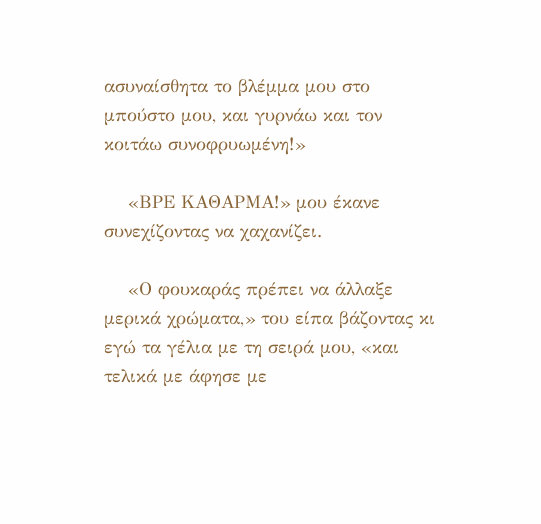ασυναίσθητα το βλέμμα μου στο μπούστο μου, και γυρνάω και τον κοιτάω συνοφρυωμένη!»

    «ΒΡΕ ΚΑΘΑΡΜΑ!» μου έκανε συνεχίζοντας να χαχανίζει.

    «Ο φουκαράς πρέπει να άλλαξε μερικά χρώματα,» του είπα βάζοντας κι εγώ τα γέλια με τη σειρά μου, «και τελικά με άφησε με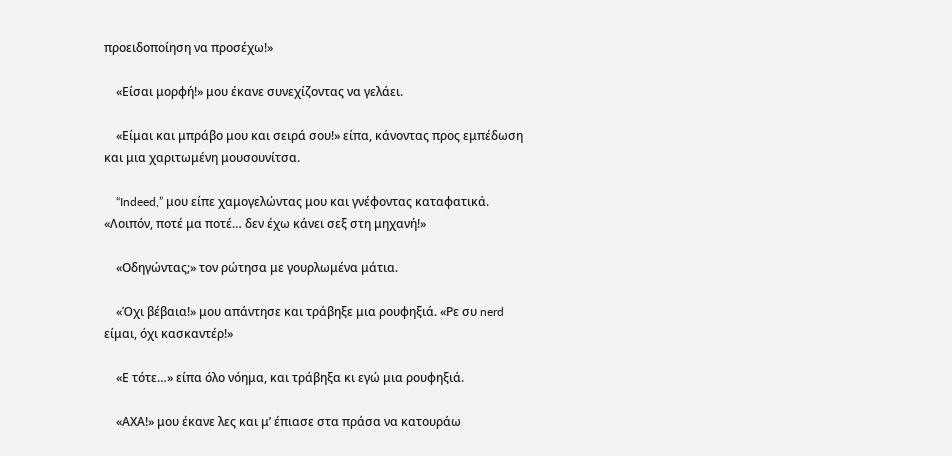προειδοποίηση να προσέχω!»

    «Είσαι μορφή!» μου έκανε συνεχίζοντας να γελάει.

    «Είμαι και μπράβο μου και σειρά σου!» είπα, κάνοντας προς εμπέδωση και μια χαριτωμένη μουσουνίτσα.

    “Indeed,” μου είπε χαμογελώντας μου και γνέφοντας καταφατικά. «Λοιπόν, ποτέ μα ποτέ… δεν έχω κάνει σεξ στη μηχανή!»

    «Οδηγώντας;» τον ρώτησα με γουρλωμένα μάτια.

    «Όχι βέβαια!» μου απάντησε και τράβηξε μια ρουφηξιά. «Ρε συ nerd είμαι, όχι κασκαντέρ!»

    «Ε τότε…» είπα όλο νόημα, και τράβηξα κι εγώ μια ρουφηξιά.

    «ΑΧΑ!» μου έκανε λες και μ’ έπιασε στα πράσα να κατουράω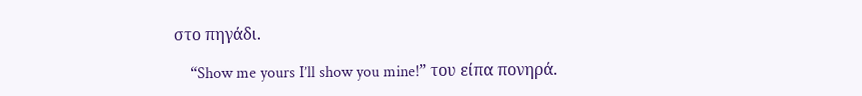στο πηγάδι.

    “Show me yours I’ll show you mine!” του είπα πονηρά.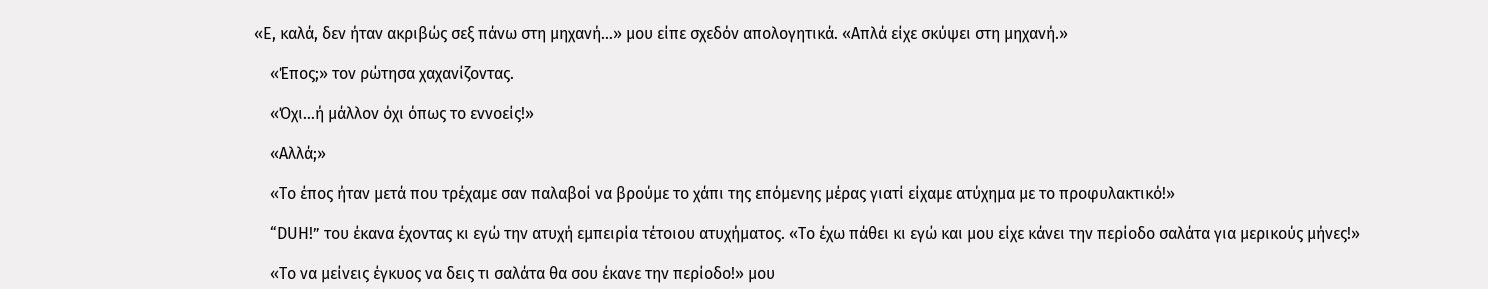«Ε, καλά, δεν ήταν ακριβώς σεξ πάνω στη μηχανή…» μου είπε σχεδόν απολογητικά. «Απλά είχε σκύψει στη μηχανή.»

    «Έπος;» τον ρώτησα χαχανίζοντας.

    «Όχι…ή μάλλον όχι όπως το εννοείς!»

    «Αλλά;»

    «Το έπος ήταν μετά που τρέχαμε σαν παλαβοί να βρούμε το χάπι της επόμενης μέρας γιατί είχαμε ατύχημα με το προφυλακτικό!»

    “DUH!” του έκανα έχοντας κι εγώ την ατυχή εμπειρία τέτοιου ατυχήματος. «Το έχω πάθει κι εγώ και μου είχε κάνει την περίοδο σαλάτα για μερικούς μήνες!»

    «Το να μείνεις έγκυος να δεις τι σαλάτα θα σου έκανε την περίοδο!» μου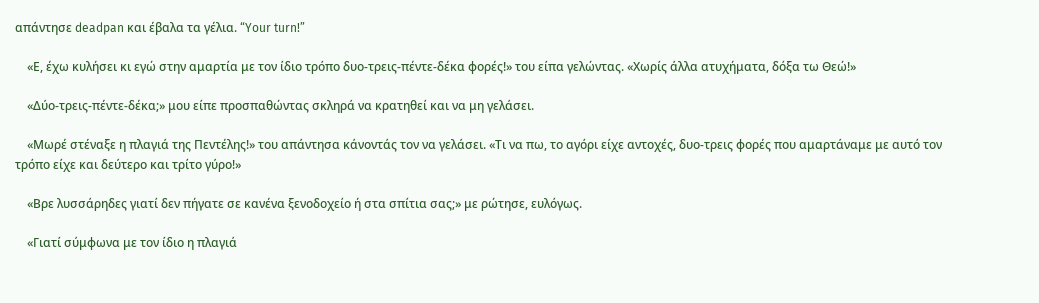απάντησε deadpan και έβαλα τα γέλια. “Your turn!”

    «Ε, έχω κυλήσει κι εγώ στην αμαρτία με τον ίδιο τρόπο δυο-τρεις-πέντε-δέκα φορές!» του είπα γελώντας. «Χωρίς άλλα ατυχήματα, δόξα τω Θεώ!»

    «Δύο-τρεις-πέντε-δέκα;» μου είπε προσπαθώντας σκληρά να κρατηθεί και να μη γελάσει.

    «Μωρέ στέναξε η πλαγιά της Πεντέλης!» του απάντησα κάνοντάς τον να γελάσει. «Τι να πω, το αγόρι είχε αντοχές, δυο-τρεις φορές που αμαρτάναμε με αυτό τον τρόπο είχε και δεύτερο και τρίτο γύρο!»

    «Βρε λυσσάρηδες γιατί δεν πήγατε σε κανένα ξενοδοχείο ή στα σπίτια σας;» με ρώτησε, ευλόγως.

    «Γιατί σύμφωνα με τον ίδιο η πλαγιά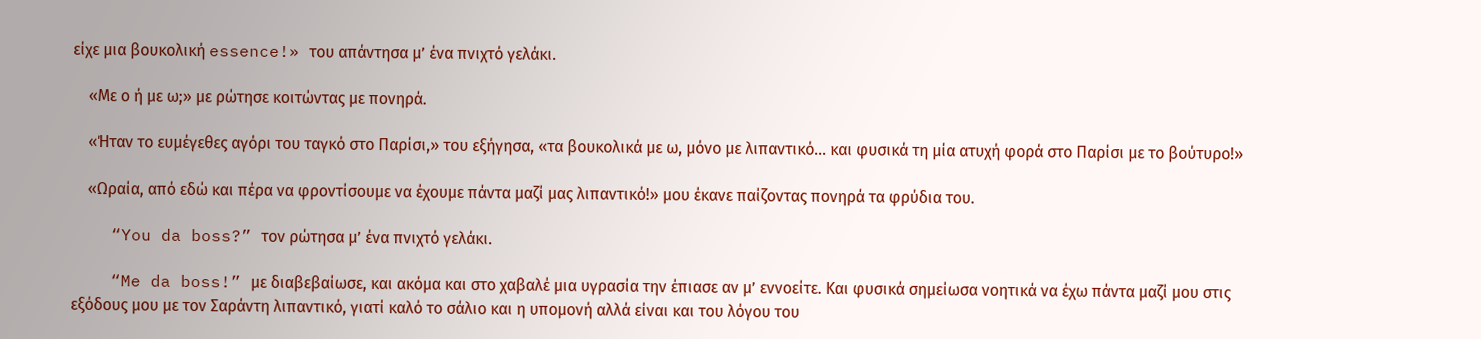είχε μια βουκολική essence!» του απάντησα μ’ ένα πνιχτό γελάκι.

    «Με ο ή με ω;» με ρώτησε κοιτώντας με πονηρά.

    «Ήταν το ευμέγεθες αγόρι του ταγκό στο Παρίσι,» του εξήγησα, «τα βουκολικά με ω, μόνο με λιπαντικό… και φυσικά τη μία ατυχή φορά στο Παρίσι με το βούτυρο!»

    «Ωραία, από εδώ και πέρα να φροντίσουμε να έχουμε πάντα μαζί μας λιπαντικό!» μου έκανε παίζοντας πονηρά τα φρύδια του.

    “You da boss?” τον ρώτησα μ’ ένα πνιχτό γελάκι.

    “Me da boss!” με διαβεβαίωσε, και ακόμα και στο χαβαλέ μια υγρασία την έπιασε αν μ’ εννοείτε. Και φυσικά σημείωσα νοητικά να έχω πάντα μαζί μου στις εξόδους μου με τον Σαράντη λιπαντικό, γιατί καλό το σάλιο και η υπομονή αλλά είναι και του λόγου του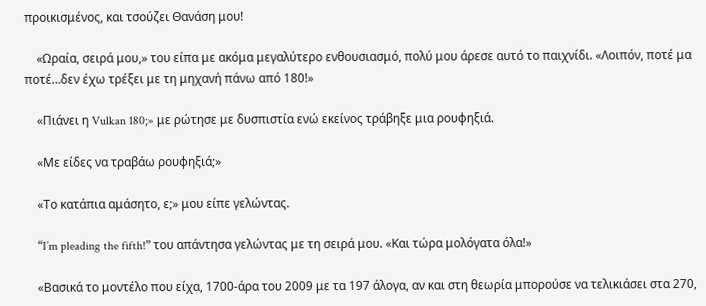προικισμένος, και τσούζει Θανάση μου!

    «Ωραία, σειρά μου,» του είπα με ακόμα μεγαλύτερο ενθουσιασμό, πολύ μου άρεσε αυτό το παιχνίδι. «Λοιπόν, ποτέ μα ποτέ…δεν έχω τρέξει με τη μηχανή πάνω από 180!»

    «Πιάνει η Vulkan 180;» με ρώτησε με δυσπιστία ενώ εκείνος τράβηξε μια ρουφηξιά.

    «Με είδες να τραβάω ρουφηξιά;»

    «Το κατάπια αμάσητο, ε;» μου είπε γελώντας.

    “I’m pleading the fifth!” του απάντησα γελώντας με τη σειρά μου. «Και τώρα μολόγατα όλα!»

    «Βασικά το μοντέλο που είχα, 1700-άρα του 2009 με τα 197 άλογα, αν και στη θεωρία μπορούσε να τελικιάσει στα 270,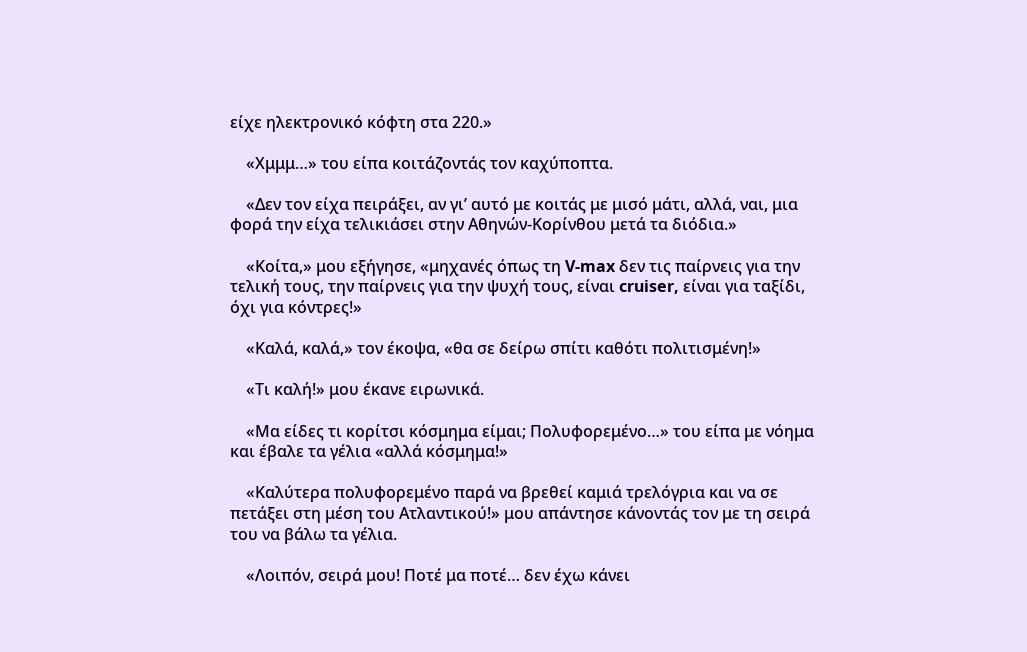είχε ηλεκτρονικό κόφτη στα 220.»

    «Χμμμ…» του είπα κοιτάζοντάς τον καχύποπτα.

    «Δεν τον είχα πειράξει, αν γι’ αυτό με κοιτάς με μισό μάτι, αλλά, ναι, μια φορά την είχα τελικιάσει στην Αθηνών-Κορίνθου μετά τα διόδια.»

    «Κοίτα,» μου εξήγησε, «μηχανές όπως τη V-max δεν τις παίρνεις για την τελική τους, την παίρνεις για την ψυχή τους, είναι cruiser, είναι για ταξίδι, όχι για κόντρες!»

    «Καλά, καλά,» τον έκοψα, «θα σε δείρω σπίτι καθότι πολιτισμένη!»

    «Τι καλή!» μου έκανε ειρωνικά.

    «Μα είδες τι κορίτσι κόσμημα είμαι; Πολυφορεμένο…» του είπα με νόημα και έβαλε τα γέλια «αλλά κόσμημα!»

    «Καλύτερα πολυφορεμένο παρά να βρεθεί καμιά τρελόγρια και να σε πετάξει στη μέση του Ατλαντικού!» μου απάντησε κάνοντάς τον με τη σειρά του να βάλω τα γέλια.

    «Λοιπόν, σειρά μου! Ποτέ μα ποτέ… δεν έχω κάνει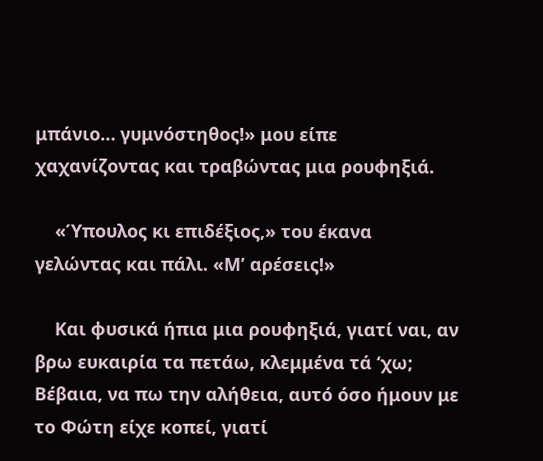μπάνιο… γυμνόστηθος!» μου είπε χαχανίζοντας και τραβώντας μια ρουφηξιά.

    «Ύπουλος κι επιδέξιος,» του έκανα γελώντας και πάλι. «Μ’ αρέσεις!»

    Και φυσικά ήπια μια ρουφηξιά, γιατί ναι, αν βρω ευκαιρία τα πετάω, κλεμμένα τά ‘χω; Βέβαια, να πω την αλήθεια, αυτό όσο ήμουν με το Φώτη είχε κοπεί, γιατί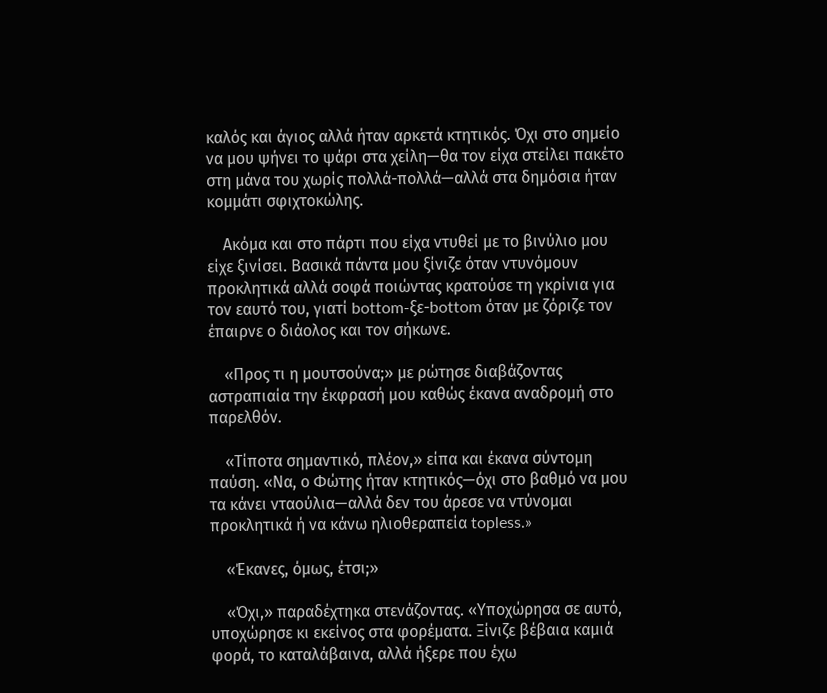καλός και άγιος αλλά ήταν αρκετά κτητικός. Όχι στο σημείο να μου ψήνει το ψάρι στα χείλη—θα τον είχα στείλει πακέτο στη μάνα του χωρίς πολλά-πολλά—αλλά στα δημόσια ήταν κομμάτι σφιχτοκώλης.

    Ακόμα και στο πάρτι που είχα ντυθεί με το βινύλιο μου είχε ξινίσει. Βασικά πάντα μου ξίνιζε όταν ντυνόμουν προκλητικά αλλά σοφά ποιώντας κρατούσε τη γκρίνια για τον εαυτό του, γιατί bottom-ξε-bottom όταν με ζόριζε τον έπαιρνε ο διάολος και τον σήκωνε.

    «Προς τι η μουτσούνα;» με ρώτησε διαβάζοντας αστραπιαία την έκφρασή μου καθώς έκανα αναδρομή στο παρελθόν.

    «Τίποτα σημαντικό, πλέον,» είπα και έκανα σύντομη παύση. «Να, ο Φώτης ήταν κτητικός—όχι στο βαθμό να μου τα κάνει νταούλια—αλλά δεν του άρεσε να ντύνομαι προκλητικά ή να κάνω ηλιοθεραπεία topless.»

    «Έκανες, όμως, έτσι;»

    «Όχι,» παραδέχτηκα στενάζοντας. «Υποχώρησα σε αυτό, υποχώρησε κι εκείνος στα φορέματα. Ξίνιζε βέβαια καμιά φορά, το καταλάβαινα, αλλά ήξερε που έχω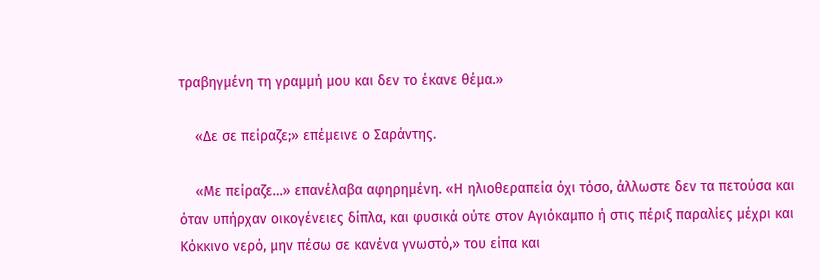τραβηγμένη τη γραμμή μου και δεν το έκανε θέμα.»

    «Δε σε πείραζε;» επέμεινε ο Σαράντης.

    «Με πείραζε…» επανέλαβα αφηρημένη. «Η ηλιοθεραπεία όχι τόσο, άλλωστε δεν τα πετούσα και όταν υπήρχαν οικογένειες δίπλα, και φυσικά ούτε στον Αγιόκαμπο ή στις πέριξ παραλίες μέχρι και Κόκκινο νερό, μην πέσω σε κανένα γνωστό,» του είπα και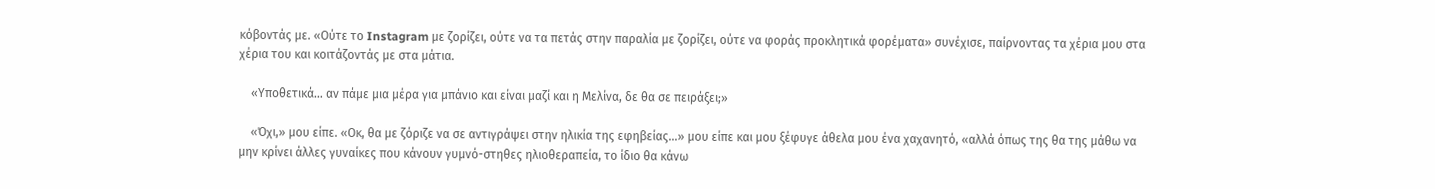κόβοντάς με. «Ούτε το Instagram με ζορίζει, ούτε να τα πετάς στην παραλία με ζορίζει, ούτε να φοράς προκλητικά φορέματα» συνέχισε, παίρνοντας τα χέρια μου στα χέρια του και κοιτάζοντάς με στα μάτια.

    «Υποθετικά… αν πάμε μια μέρα για μπάνιο και είναι μαζί και η Μελίνα, δε θα σε πειράξει;»

    «Όχι,» μου είπε. «Οκ, θα με ζόριζε να σε αντιγράψει στην ηλικία της εφηβείας…» μου είπε και μου ξέφυγε άθελα μου ένα χαχανητό, «αλλά όπως της θα της μάθω να μην κρίνει άλλες γυναίκες που κάνουν γυμνό-στηθες ηλιοθεραπεία, το ίδιο θα κάνω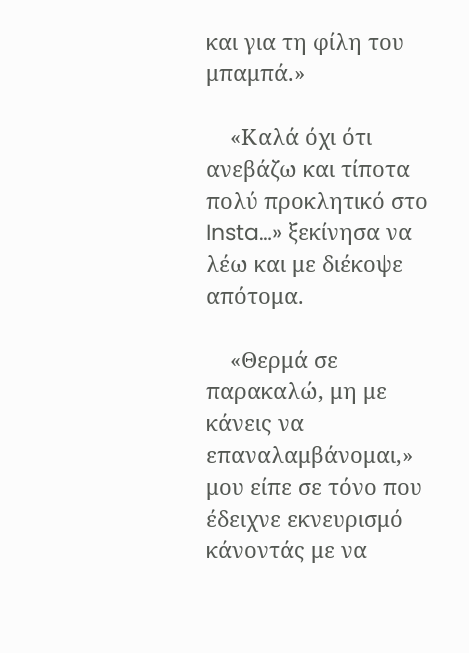και για τη φίλη του μπαμπά.»

    «Καλά όχι ότι ανεβάζω και τίποτα πολύ προκλητικό στο Insta…» ξεκίνησα να λέω και με διέκοψε απότομα.

    «Θερμά σε παρακαλώ, μη με κάνεις να επαναλαμβάνομαι,» μου είπε σε τόνο που έδειχνε εκνευρισμό κάνοντάς με να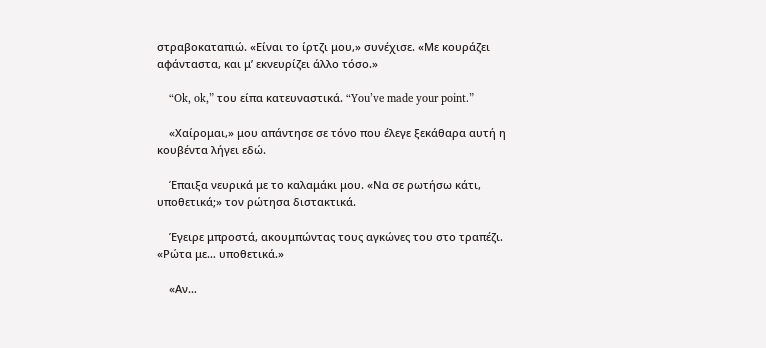στραβοκαταπιώ. «Είναι το ίρτζι μου,» συνέχισε. «Με κουράζει αφάνταστα, και μ’ εκνευρίζει άλλο τόσο.»

    “Ok, ok,” του είπα κατευναστικά. “You’ve made your point.”

    «Χαίρομαι,» μου απάντησε σε τόνο που έλεγε ξεκάθαρα αυτή η κουβέντα λήγει εδώ.

    Έπαιξα νευρικά με το καλαμάκι μου. «Να σε ρωτήσω κάτι, υποθετικά;» τον ρώτησα διστακτικά.

    Έγειρε μπροστά, ακουμπώντας τους αγκώνες του στο τραπέζι. «Ρώτα με… υποθετικά.»

    «Αν…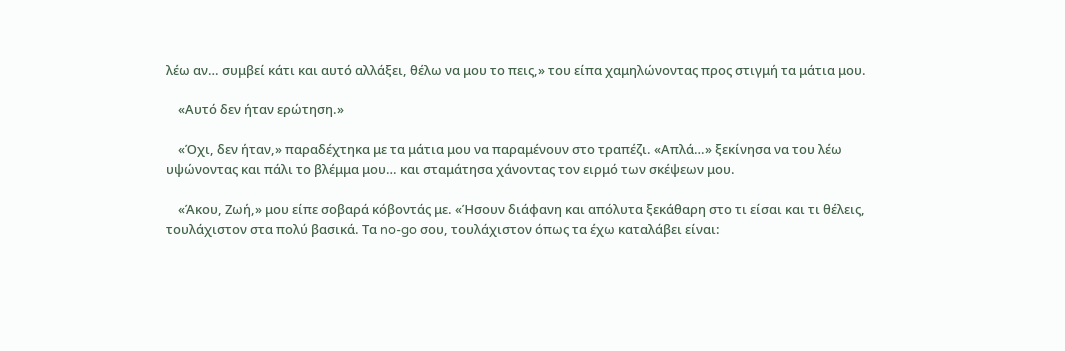λέω αν… συμβεί κάτι και αυτό αλλάξει, θέλω να μου το πεις,» του είπα χαμηλώνοντας προς στιγμή τα μάτια μου.

    «Αυτό δεν ήταν ερώτηση.»

    «Όχι, δεν ήταν,» παραδέχτηκα με τα μάτια μου να παραμένουν στο τραπέζι. «Απλά…» ξεκίνησα να του λέω υψώνοντας και πάλι το βλέμμα μου… και σταμάτησα χάνοντας τον ειρμό των σκέψεων μου.

    «Άκου, Ζωή,» μου είπε σοβαρά κόβοντάς με. «Ήσουν διάφανη και απόλυτα ξεκάθαρη στο τι είσαι και τι θέλεις, τουλάχιστον στα πολύ βασικά. Τα no-go σου, τουλάχιστον όπως τα έχω καταλάβει είναι: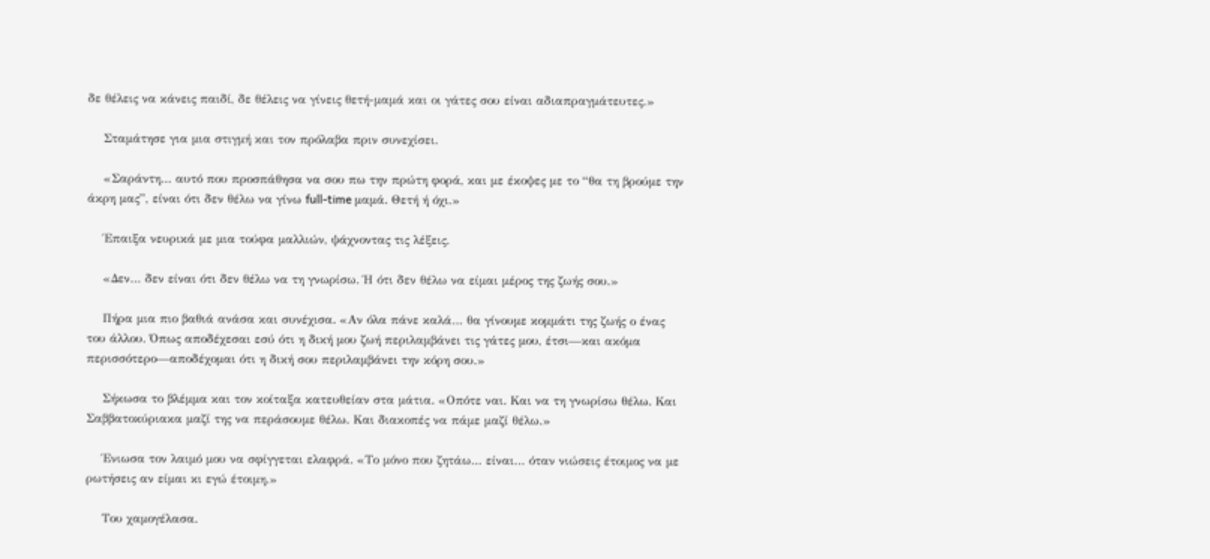δε θέλεις να κάνεις παιδί, δε θέλεις να γίνεις θετή-μαμά και οι γάτες σου είναι αδιαπραγμάτευτες.»

    Σταμάτησε για μια στιγμή και τον πρόλαβα πριν συνεχίσει.

    «Σαράντη… αυτό που προσπάθησα να σου πω την πρώτη φορά, και με έκοψες με το “θα τη βρούμε την άκρη μας”, είναι ότι δεν θέλω να γίνω full‑time μαμά. Θετή ή όχι.»

    Έπαιξα νευρικά με μια τούφα μαλλιών, ψάχνοντας τις λέξεις.

    «Δεν… δεν είναι ότι δεν θέλω να τη γνωρίσω. Ή ότι δεν θέλω να είμαι μέρος της ζωής σου.»

    Πήρα μια πιο βαθιά ανάσα και συνέχισα. «Αν όλα πάνε καλά… θα γίνουμε κομμάτι της ζωής ο ένας του άλλου. Όπως αποδέχεσαι εσύ ότι η δική μου ζωή περιλαμβάνει τις γάτες μου, έτσι—και ακόμα περισσότερο—αποδέχομαι ότι η δική σου περιλαμβάνει την κόρη σου.»

    Σήκωσα το βλέμμα και τον κοίταξα κατευθείαν στα μάτια. «Οπότε ναι. Και να τη γνωρίσω θέλω. Και Σαββατοκύριακα μαζί της να περάσουμε θέλω. Και διακοπές να πάμε μαζί θέλω.»

    Ένιωσα τον λαιμό μου να σφίγγεται ελαφρά. «Το μόνο που ζητάω… είναι… όταν νιώσεις έτοιμος να με ρωτήσεις αν είμαι κι εγώ έτοιμη.»

    Του χαμογέλασα.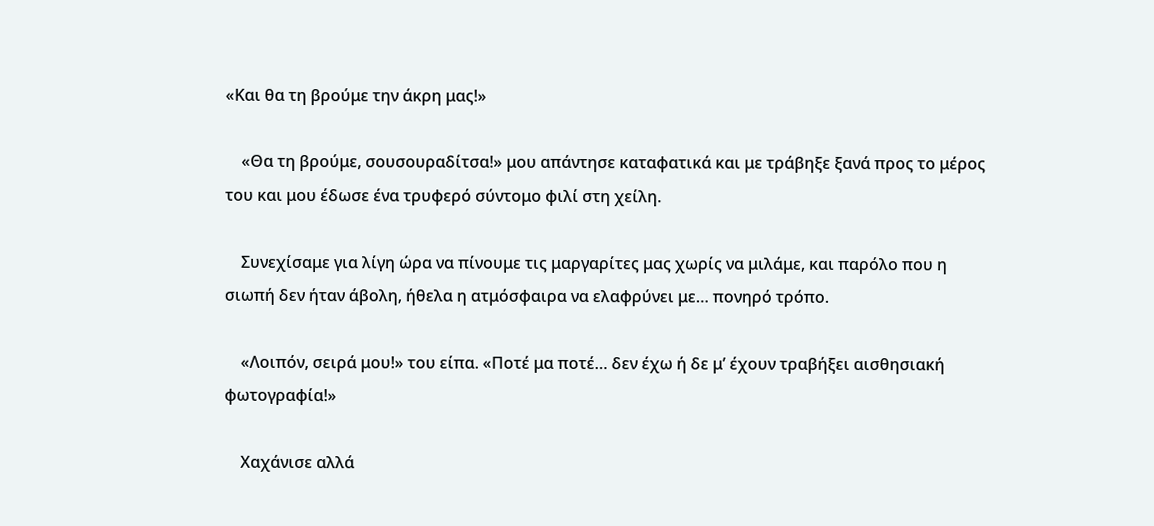«Και θα τη βρούμε την άκρη μας!»

    «Θα τη βρούμε, σουσουραδίτσα!» μου απάντησε καταφατικά και με τράβηξε ξανά προς το μέρος του και μου έδωσε ένα τρυφερό σύντομο φιλί στη χείλη.

    Συνεχίσαμε για λίγη ώρα να πίνουμε τις μαργαρίτες μας χωρίς να μιλάμε, και παρόλο που η σιωπή δεν ήταν άβολη, ήθελα η ατμόσφαιρα να ελαφρύνει με… πονηρό τρόπο.

    «Λοιπόν, σειρά μου!» του είπα. «Ποτέ μα ποτέ… δεν έχω ή δε μ’ έχουν τραβήξει αισθησιακή φωτογραφία!»

    Χαχάνισε αλλά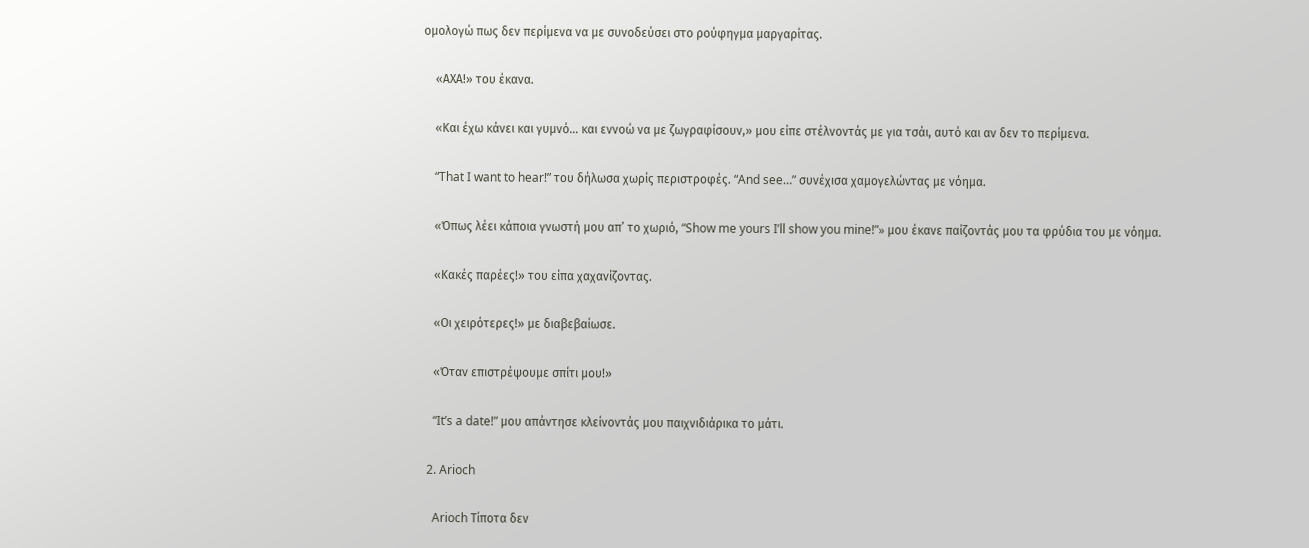ομολογώ πως δεν περίμενα να με συνοδεύσει στο ρούφηγμα μαργαρίτας.

    «ΑΧΑ!» του έκανα.

    «Και έχω κάνει και γυμνό… και εννοώ να με ζωγραφίσουν,» μου είπε στέλνοντάς με για τσάι, αυτό και αν δεν το περίμενα.

    “That I want to hear!” του δήλωσα χωρίς περιστροφές. “And see…” συνέχισα χαμογελώντας με νόημα.

    «Όπως λέει κάποια γνωστή μου απ’ το χωριό, “Show me yours I’ll show you mine!”» μου έκανε παίζοντάς μου τα φρύδια του με νόημα.

    «Κακές παρέες!» του είπα χαχανίζοντας.

    «Οι χειρότερες!» με διαβεβαίωσε.

    «Όταν επιστρέψουμε σπίτι μου!»

    “It’s a date!” μου απάντησε κλείνοντάς μου παιχνιδιάρικα το μάτι.

  2. Arioch

    Arioch Τίποτα δεν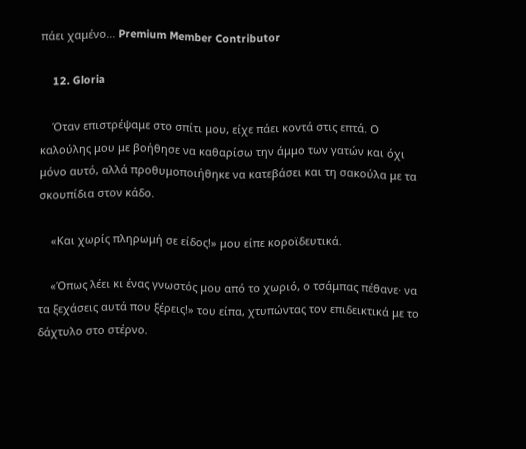πάει χαμένο... Premium Member Contributor

    12. Gloria

    Όταν επιστρέψαμε στο σπίτι μου, είχε πάει κοντά στις επτά. Ο καλούλης μου με βοήθησε να καθαρίσω την άμμο των γατών και όχι μόνο αυτό, αλλά προθυμοποιήθηκε να κατεβάσει και τη σακούλα με τα σκουπίδια στον κάδο.

    «Και χωρίς πληρωμή σε είδος!» μου είπε κοροϊδευτικά.

    «Όπως λέει κι ένας γνωστός μου από το χωριό, ο τσάμπας πέθανε· να τα ξεχάσεις αυτά που ξέρεις!» του είπα, χτυπώντας τον επιδεικτικά με το δάχτυλο στο στέρνο.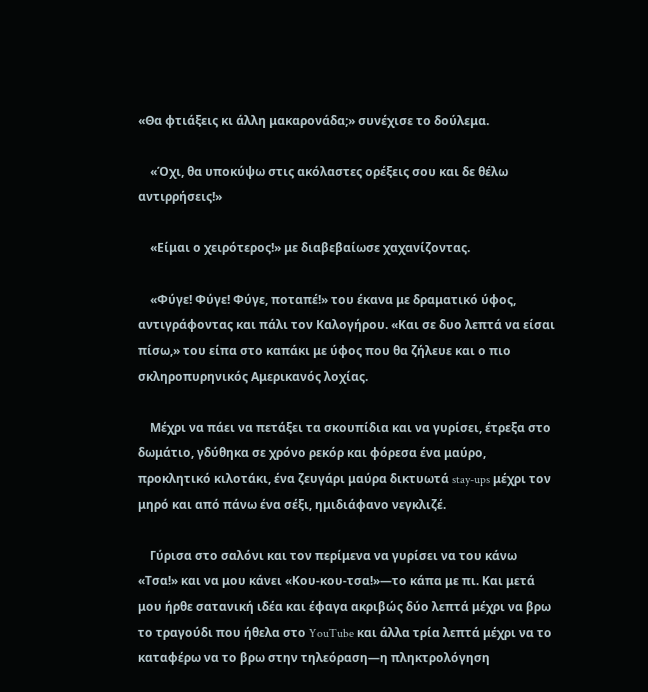«Θα φτιάξεις κι άλλη μακαρονάδα;» συνέχισε το δούλεμα.

    «Όχι, θα υποκύψω στις ακόλαστες ορέξεις σου και δε θέλω αντιρρήσεις!»

    «Είμαι ο χειρότερος!» με διαβεβαίωσε χαχανίζοντας.

    «Φύγε! Φύγε! Φύγε, ποταπέ!» του έκανα με δραματικό ύφος, αντιγράφοντας και πάλι τον Καλογήρου. «Και σε δυο λεπτά να είσαι πίσω,» του είπα στο καπάκι με ύφος που θα ζήλευε και ο πιο σκληροπυρηνικός Αμερικανός λοχίας.

    Μέχρι να πάει να πετάξει τα σκουπίδια και να γυρίσει, έτρεξα στο δωμάτιο, γδύθηκα σε χρόνο ρεκόρ και φόρεσα ένα μαύρο, προκλητικό κιλοτάκι, ένα ζευγάρι μαύρα δικτυωτά stay-ups μέχρι τον μηρό και από πάνω ένα σέξι, ημιδιάφανο νεγκλιζέ.

    Γύρισα στο σαλόνι και τον περίμενα να γυρίσει να του κάνω «Τσα!» και να μου κάνει «Κου-κου-τσα!»—το κάπα με πι. Και μετά μου ήρθε σατανική ιδέα και έφαγα ακριβώς δύο λεπτά μέχρι να βρω το τραγούδι που ήθελα στο YouTube και άλλα τρία λεπτά μέχρι να το καταφέρω να το βρω στην τηλεόραση—η πληκτρολόγηση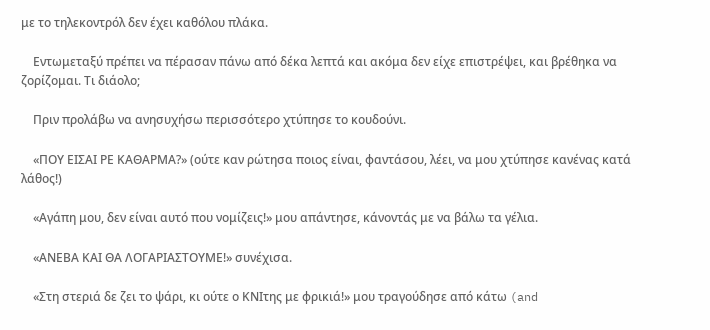με το τηλεκοντρόλ δεν έχει καθόλου πλάκα.

    Εντωμεταξύ πρέπει να πέρασαν πάνω από δέκα λεπτά και ακόμα δεν είχε επιστρέψει, και βρέθηκα να ζορίζομαι. Τι διάολο;

    Πριν προλάβω να ανησυχήσω περισσότερο χτύπησε το κουδούνι.

    «ΠΟΥ ΕΙΣΑΙ ΡΕ ΚΑΘΑΡΜΑ?» (ούτε καν ρώτησα ποιος είναι, φαντάσου, λέει, να μου χτύπησε κανένας κατά λάθος!)

    «Αγάπη μου, δεν είναι αυτό που νομίζεις!» μου απάντησε, κάνοντάς με να βάλω τα γέλια.

    «ΑΝΕΒΑ ΚΑΙ ΘΑ ΛΟΓΑΡΙΑΣΤΟΥΜΕ!» συνέχισα.

    «Στη στεριά δε ζει το ψάρι, κι ούτε ο ΚΝΙτης με φρικιά!» μου τραγούδησε από κάτω (and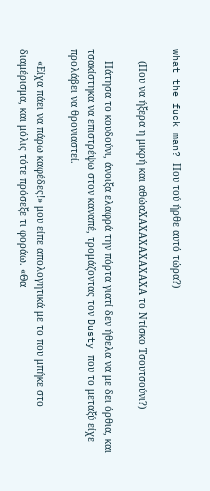what the fuck man? Που τού ήρθε αυτό τώρα?)

    (Που να ήξερα η μικρή και αθώαΧΑΧΑΧΑΧΑΧΑΧΑ το Ντίσκο Τσουτσούνι?)

    Πάτησα το κουδούνι, άνοιξα ελαφρά την πόρτα γιατί δεν ήθελα να με δει όρθια, και τσακίστηκα να επιστρέψω στον καναπέ, τρομάζοντας τον Dusty που το μεταξύ είχε προλάβει να θρονιαστεί.

    «Είχα πάει να πάρω καφέδες!» μου είπε απολογητικά με το που μπήκε στο διαμέρισμα, και μόλις τότε πρόσεξε τι φοράω. «Θα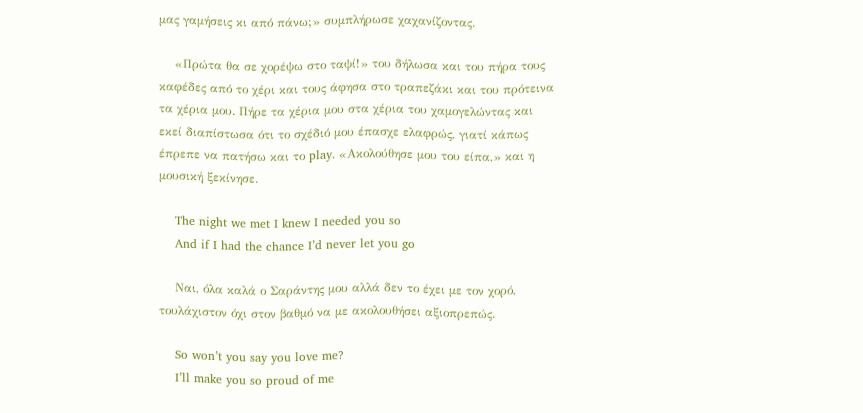μας γαμήσεις κι από πάνω;» συμπλήρωσε χαχανίζοντας.

    «Πρώτα θα σε χορέψω στο ταψί!» του δήλωσα και του πήρα τους καφέδες από το χέρι και τους άφησα στο τραπεζάκι και του πρότεινα τα χέρια μου. Πήρε τα χέρια μου στα χέρια του χαμογελώντας και εκεί διαπίστωσα ότι το σχέδιό μου έπασχε ελαφρώς, γιατί κάπως έπρεπε να πατήσω και το play. «Ακολούθησε μου του είπα,» και η μουσική ξεκίνησε.

    The night we met I knew I needed you so
    And if I had the chance I’d never let you go

    Ναι, όλα καλά ο Σαράντης μου αλλά δεν το έχει με τον χορό, τουλάχιστον όχι στον βαθμό να με ακολουθήσει αξιοπρεπώς.

    So won’t you say you love me?
    I’ll make you so proud of me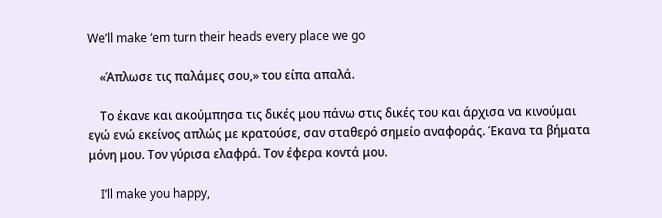We’ll make ‘em turn their heads every place we go

    «Άπλωσε τις παλάμες σου,» του είπα απαλά.

    Το έκανε και ακούμπησα τις δικές μου πάνω στις δικές του και άρχισα να κινούμαι εγώ ενώ εκείνος απλώς με κρατούσε, σαν σταθερό σημείο αναφοράς. Έκανα τα βήματα μόνη μου. Τον γύρισα ελαφρά. Τον έφερα κοντά μου.

    I’ll make you happy,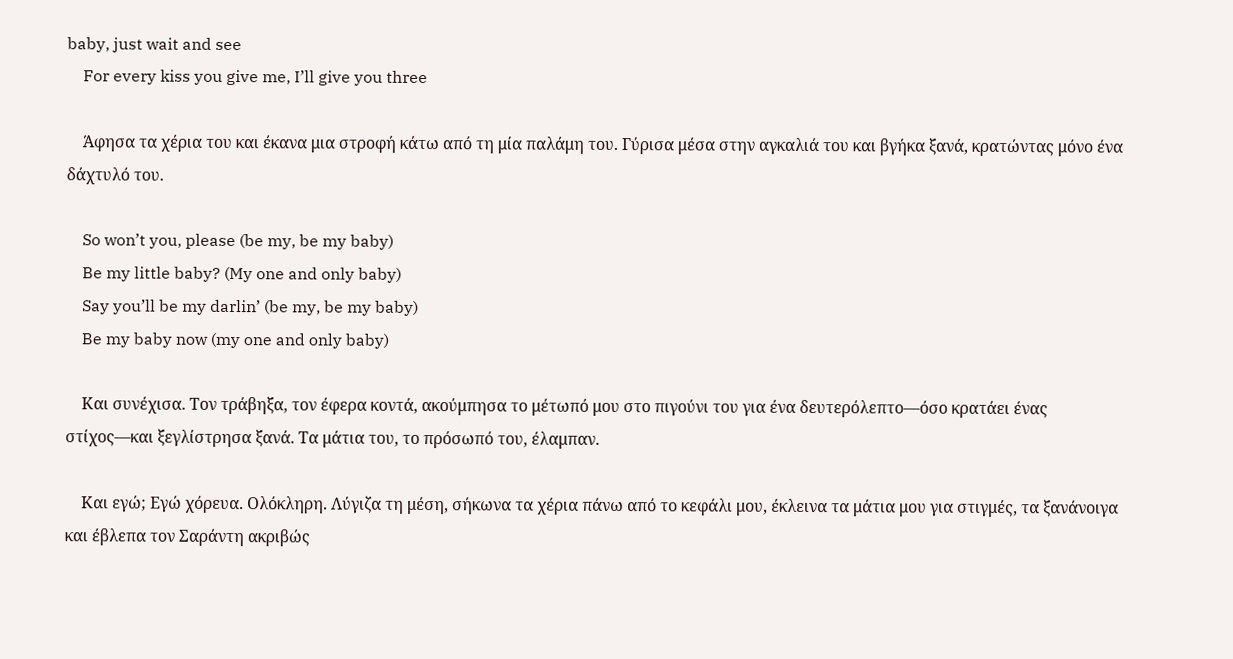baby, just wait and see
    For every kiss you give me, I’ll give you three

    Άφησα τα χέρια του και έκανα μια στροφή κάτω από τη μία παλάμη του. Γύρισα μέσα στην αγκαλιά του και βγήκα ξανά, κρατώντας μόνο ένα δάχτυλό του.

    So won’t you, please (be my, be my baby)
    Be my little baby? (My one and only baby)
    Say you’ll be my darlin’ (be my, be my baby)
    Be my baby now (my one and only baby)

    Και συνέχισα. Τον τράβηξα, τον έφερα κοντά, ακούμπησα το μέτωπό μου στο πιγούνι του για ένα δευτερόλεπτο—όσο κρατάει ένας στίχος—και ξεγλίστρησα ξανά. Τα μάτια του, το πρόσωπό του, έλαμπαν.

    Και εγώ; Εγώ χόρευα. Ολόκληρη. Λύγιζα τη μέση, σήκωνα τα χέρια πάνω από το κεφάλι μου, έκλεινα τα μάτια μου για στιγμές, τα ξανάνοιγα και έβλεπα τον Σαράντη ακριβώς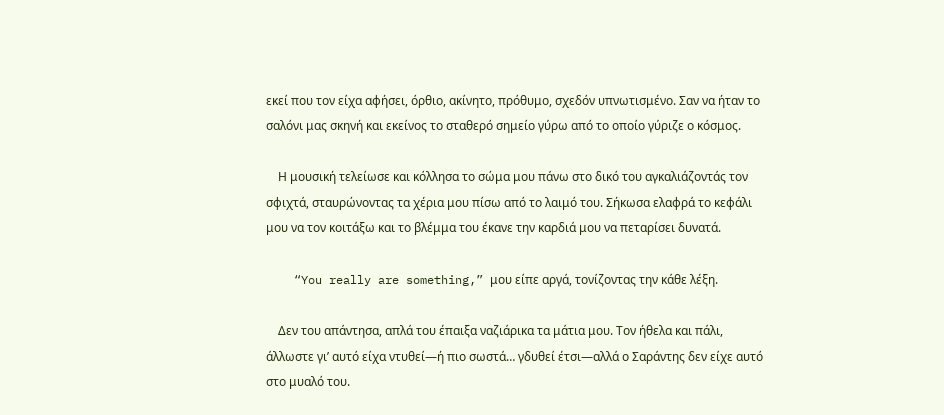εκεί που τον είχα αφήσει, όρθιο, ακίνητο, πρόθυμο, σχεδόν υπνωτισμένο. Σαν να ήταν το σαλόνι μας σκηνή και εκείνος το σταθερό σημείο γύρω από το οποίο γύριζε ο κόσμος.

    Η μουσική τελείωσε και κόλλησα το σώμα μου πάνω στο δικό του αγκαλιάζοντάς τον σφιχτά, σταυρώνοντας τα χέρια μου πίσω από το λαιμό του. Σήκωσα ελαφρά το κεφάλι μου να τον κοιτάξω και το βλέμμα του έκανε την καρδιά μου να πεταρίσει δυνατά.

    “You really are something,” μου είπε αργά, τονίζοντας την κάθε λέξη.

    Δεν του απάντησα, απλά του έπαιξα ναζιάρικα τα μάτια μου. Τον ήθελα και πάλι, άλλωστε γι’ αυτό είχα ντυθεί—ή πιο σωστά… γδυθεί έτσι—αλλά ο Σαράντης δεν είχε αυτό στο μυαλό του.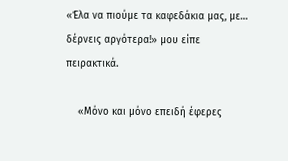«Έλα να πιούμε τα καφεδάκια μας, με… δέρνεις αργότερα!» μου είπε πειρακτικά.

    «Μόνο και μόνο επειδή έφερες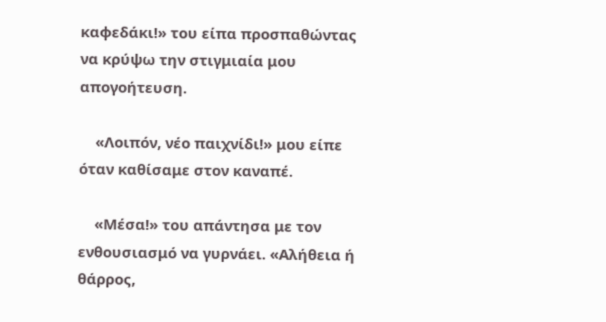καφεδάκι!» του είπα προσπαθώντας να κρύψω την στιγμιαία μου απογοήτευση.

    «Λοιπόν, νέο παιχνίδι!» μου είπε όταν καθίσαμε στον καναπέ.

    «Μέσα!» του απάντησα με τον ενθουσιασμό να γυρνάει. «Αλήθεια ή θάρρος,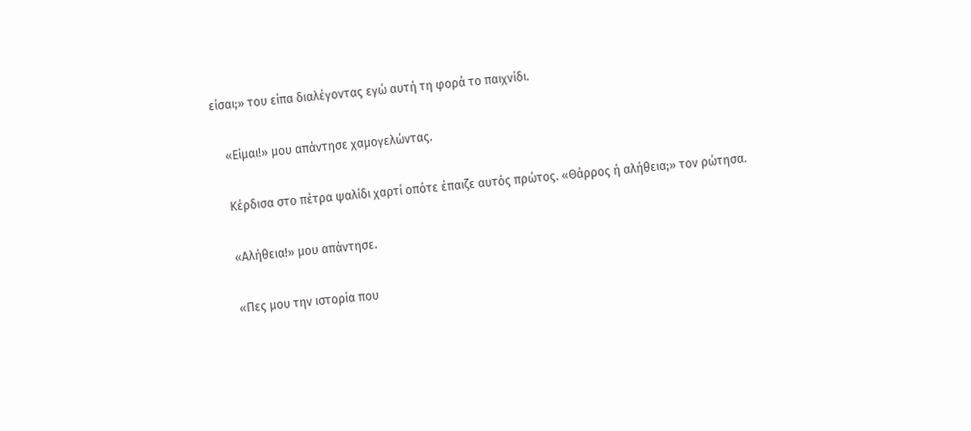είσαι;» του είπα διαλέγοντας εγώ αυτή τη φορά το παιχνίδι.

    «Είμαι!» μου απάντησε χαμογελώντας.

    Κέρδισα στο πέτρα ψαλίδι χαρτί οπότε έπαιζε αυτός πρώτος. «Θάρρος ή αλήθεια;» τον ρώτησα.

    «Αλήθεια!» μου απάντησε.

    «Πες μου την ιστορία που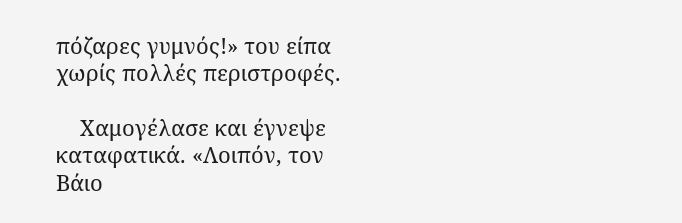πόζαρες γυμνός!» του είπα χωρίς πολλές περιστροφές.

    Χαμογέλασε και έγνεψε καταφατικά. «Λοιπόν, τον Βάιο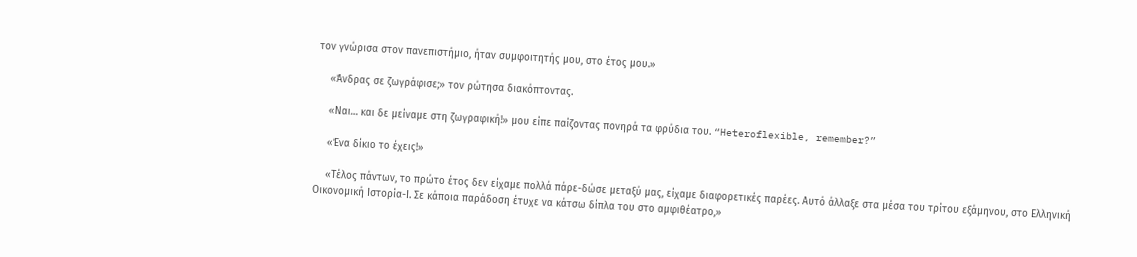τον γνώρισα στον πανεπιστήμιο, ήταν συμφοιτητής μου, στο έτος μου.»

    «Άνδρας σε ζωγράφισε;» τον ρώτησα διακόπτοντας.

    «Ναι… και δε μείναμε στη ζωγραφική!» μου είπε παίζοντας πονηρά τα φρύδια του. “Heteroflexible, remember?”

    «Ένα δίκιο το έχεις!»

    «Τέλος πάντων, το πρώτο έτος δεν είχαμε πολλά πάρε-δώσε μεταξύ μας, είχαμε διαφορετικές παρέες. Αυτό άλλαξε στα μέσα του τρίτου εξάμηνου, στο Ελληνική Οικονομική Ιστορία-Ι. Σε κάποια παράδοση έτυχε να κάτσω δίπλα του στο αμφιθέατρο,»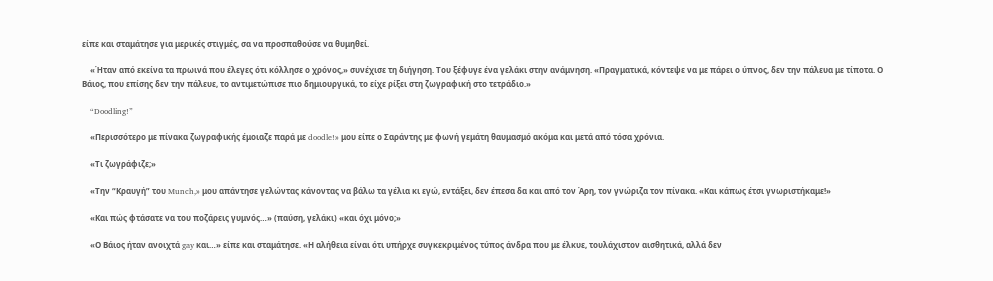είπε και σταμάτησε για μερικές στιγμές, σα να προσπαθούσε να θυμηθεί.

    «Ήταν από εκείνα τα πρωινά που έλεγες ότι κόλλησε ο χρόνος,» συνέχισε τη διήγηση. Του ξέφυγε ένα γελάκι στην ανάμνηση. «Πραγματικά, κόντεψε να με πάρει ο ύπνος, δεν την πάλευα με τίποτα. Ο Βάιος, που επίσης δεν την πάλευε, το αντιμετώπισε πιο δημιουργικά, το είχε ρίξει στη ζωγραφική στο τετράδιο.»

    “Doodling!”

    «Περισσότερο με πίνακα ζωγραφικής έμοιαζε παρά με doodle!» μου είπε ο Σαράντης με φωνή γεμάτη θαυμασμό ακόμα και μετά από τόσα χρόνια.

    «Τι ζωγράφιζε;»

    «Την “Κραυγή” του Munch,» μου απάντησε γελώντας κάνοντας να βάλω τα γέλια κι εγώ, εντάξει, δεν έπεσα δα και από τον Άρη, τον γνώριζα τον πίνακα. «Και κάπως έτσι γνωριστήκαμε!»

    «Και πώς φτάσατε να του ποζάρεις γυμνός…» (παύση, γελάκι) «και όχι μόνο;»

    «Ο Βάιος ήταν ανοιχτά gay και…» είπε και σταμάτησε. «Η αλήθεια είναι ότι υπήρχε συγκεκριμένος τύπος άνδρα που με έλκυε, τουλάχιστον αισθητικά, αλλά δεν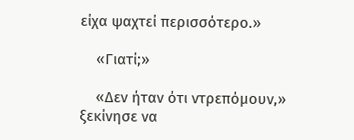είχα ψαχτεί περισσότερο.»

    «Γιατί;»

    «Δεν ήταν ότι ντρεπόμουν,» ξεκίνησε να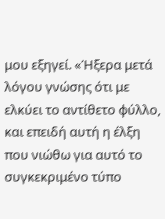μου εξηγεί. «Ήξερα μετά λόγου γνώσης ότι με ελκύει το αντίθετο φύλλο, και επειδή αυτή η έλξη που νιώθω για αυτό το συγκεκριμένο τύπο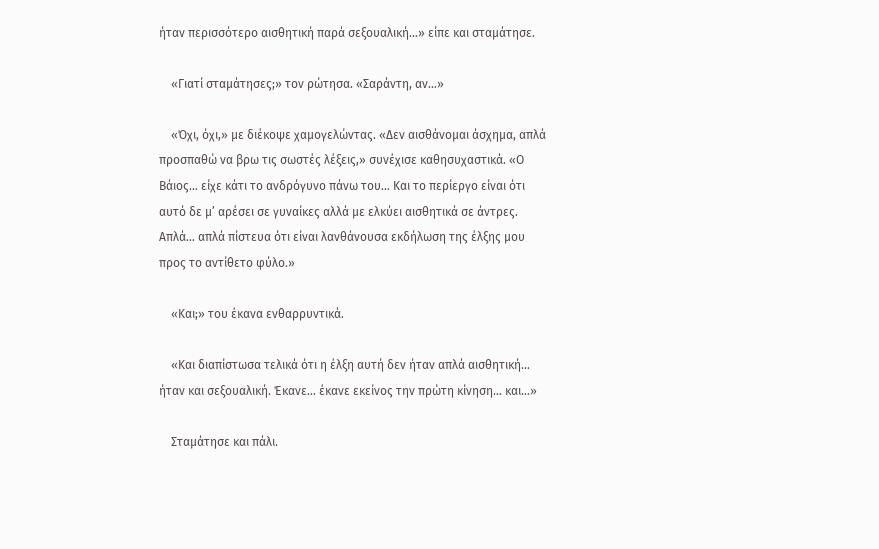ήταν περισσότερο αισθητική παρά σεξουαλική…» είπε και σταμάτησε.

    «Γιατί σταμάτησες;» τον ρώτησα. «Σαράντη, αν…»

    «Όχι, όχι,» με διέκοψε χαμογελώντας. «Δεν αισθάνομαι άσχημα, απλά προσπαθώ να βρω τις σωστές λέξεις,» συνέχισε καθησυχαστικά. «Ο Βάιος… είχε κάτι το ανδρόγυνο πάνω του… Και το περίεργο είναι ότι αυτό δε μ’ αρέσει σε γυναίκες αλλά με ελκύει αισθητικά σε άντρες. Απλά… απλά πίστευα ότι είναι λανθάνουσα εκδήλωση της έλξης μου προς το αντίθετο φύλο.»

    «Και;» του έκανα ενθαρρυντικά.

    «Και διαπίστωσα τελικά ότι η έλξη αυτή δεν ήταν απλά αισθητική… ήταν και σεξουαλική. Έκανε… έκανε εκείνος την πρώτη κίνηση… και…»

    Σταμάτησε και πάλι.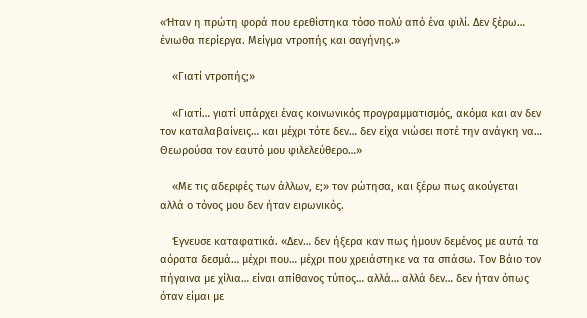«Ήταν η πρώτη φορά που ερεθίστηκα τόσο πολύ από ένα φιλί. Δεν ξέρω… ένιωθα περίεργα. Μείγμα ντροπής και σαγήνης.»

    «Γιατί ντροπής;»

    «Γιατί… γιατί υπάρχει ένας κοινωνικός προγραμματισμός, ακόμα και αν δεν τον καταλαβαίνεις… και μέχρι τότε δεν… δεν είχα νιώσει ποτέ την ανάγκη να… Θεωρούσα τον εαυτό μου φιλελεύθερο…»

    «Με τις αδερφές των άλλων, ε;» τον ρώτησα, και ξέρω πως ακούγεται αλλά ο τόνος μου δεν ήταν ειρωνικός.

    Έγνευσε καταφατικά. «Δεν… δεν ήξερα καν πως ήμουν δεμένος με αυτά τα αόρατα δεσμά… μέχρι που… μέχρι που χρειάστηκε να τα σπάσω. Τον Βάιο τον πήγαινα με χίλια… είναι απίθανος τύπος… αλλά… αλλά δεν… δεν ήταν όπως όταν είμαι με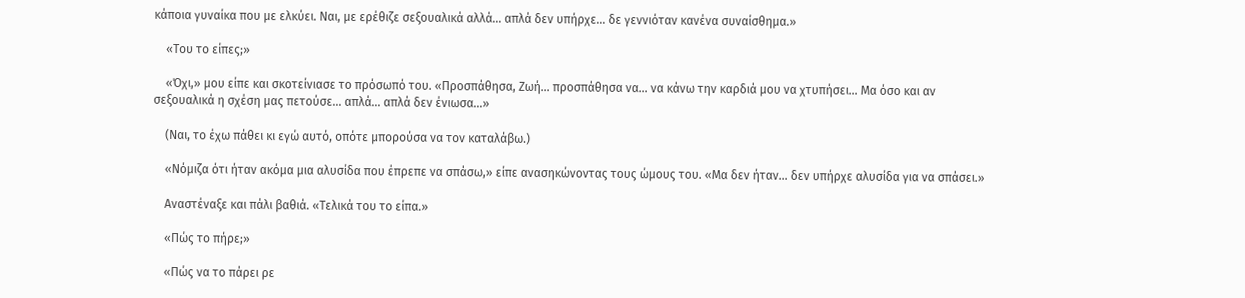κάποια γυναίκα που με ελκύει. Ναι, με ερέθιζε σεξουαλικά αλλά… απλά δεν υπήρχε… δε γεννιόταν κανένα συναίσθημα.»

    «Του το είπες;»

    «Όχι,» μου είπε και σκοτείνιασε το πρόσωπό του. «Προσπάθησα, Ζωή… προσπάθησα να… να κάνω την καρδιά μου να χτυπήσει… Μα όσο και αν σεξουαλικά η σχέση μας πετούσε… απλά… απλά δεν ένιωσα…»

    (Ναι, το έχω πάθει κι εγώ αυτό, οπότε μπορούσα να τον καταλάβω.)

    «Νόμιζα ότι ήταν ακόμα μια αλυσίδα που έπρεπε να σπάσω,» είπε ανασηκώνοντας τους ώμους του. «Μα δεν ήταν… δεν υπήρχε αλυσίδα για να σπάσει.»

    Αναστέναξε και πάλι βαθιά. «Τελικά του το είπα.»

    «Πώς το πήρε;»

    «Πώς να το πάρει ρε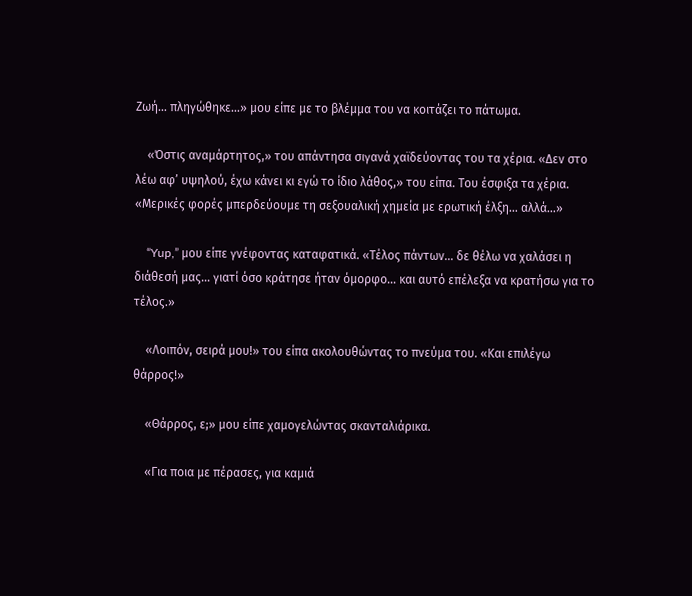Ζωή… πληγώθηκε…» μου είπε με το βλέμμα του να κοιτάζει το πάτωμα.

    «Όστις αναμάρτητος,» του απάντησα σιγανά χαϊδεύοντας του τα χέρια. «Δεν στο λέω αφ’ υψηλού, έχω κάνει κι εγώ το ίδιο λάθος,» του είπα. Του έσφιξα τα χέρια. «Μερικές φορές μπερδεύουμε τη σεξουαλική χημεία με ερωτική έλξη… αλλά…»

    “Yup,” μου είπε γνέφοντας καταφατικά. «Τέλος πάντων… δε θέλω να χαλάσει η διάθεσή μας… γιατί όσο κράτησε ήταν όμορφο… και αυτό επέλεξα να κρατήσω για το τέλος.»

    «Λοιπόν, σειρά μου!» του είπα ακολουθώντας το πνεύμα του. «Και επιλέγω θάρρος!»

    «Θάρρος, ε;» μου είπε χαμογελώντας σκανταλιάρικα.

    «Για ποια με πέρασες, για καμιά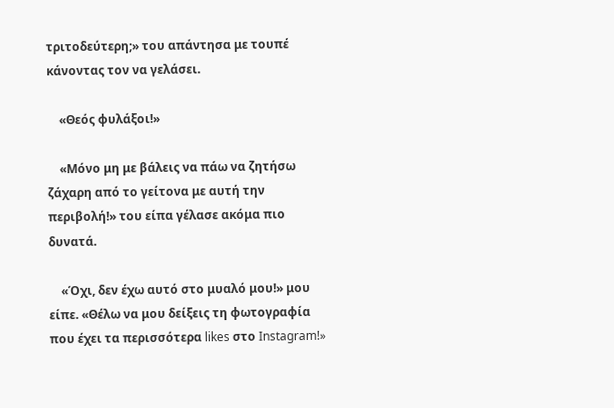τριτοδεύτερη;» του απάντησα με τουπέ κάνοντας τον να γελάσει.

    «Θεός φυλάξοι!»

    «Μόνο μη με βάλεις να πάω να ζητήσω ζάχαρη από το γείτονα με αυτή την περιβολή!» του είπα γέλασε ακόμα πιο δυνατά.

    «Όχι, δεν έχω αυτό στο μυαλό μου!» μου είπε. «Θέλω να μου δείξεις τη φωτογραφία που έχει τα περισσότερα likes στο Instagram!»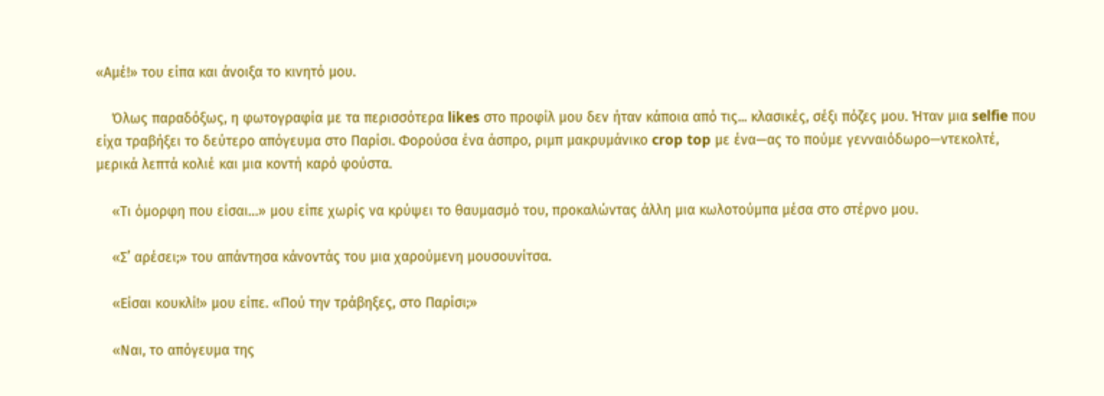«Αμέ!» του είπα και άνοιξα το κινητό μου.

    Όλως παραδόξως, η φωτογραφία με τα περισσότερα likes στο προφίλ μου δεν ήταν κάποια από τις... κλασικές, σέξι πόζες μου. Ήταν μια selfie που είχα τραβήξει το δεύτερο απόγευμα στο Παρίσι. Φορούσα ένα άσπρο, ριμπ μακρυμάνικο crop top με ένα—ας το πούμε γενναιόδωρο—ντεκολτέ, μερικά λεπτά κολιέ και μια κοντή καρό φούστα.

    «Τι όμορφη που είσαι…» μου είπε χωρίς να κρύψει το θαυμασμό του, προκαλώντας άλλη μια κωλοτούμπα μέσα στο στέρνο μου.

    «Σ’ αρέσει;» του απάντησα κάνοντάς του μια χαρούμενη μουσουνίτσα.

    «Είσαι κουκλί!» μου είπε. «Πού την τράβηξες, στο Παρίσι;»

    «Ναι, το απόγευμα της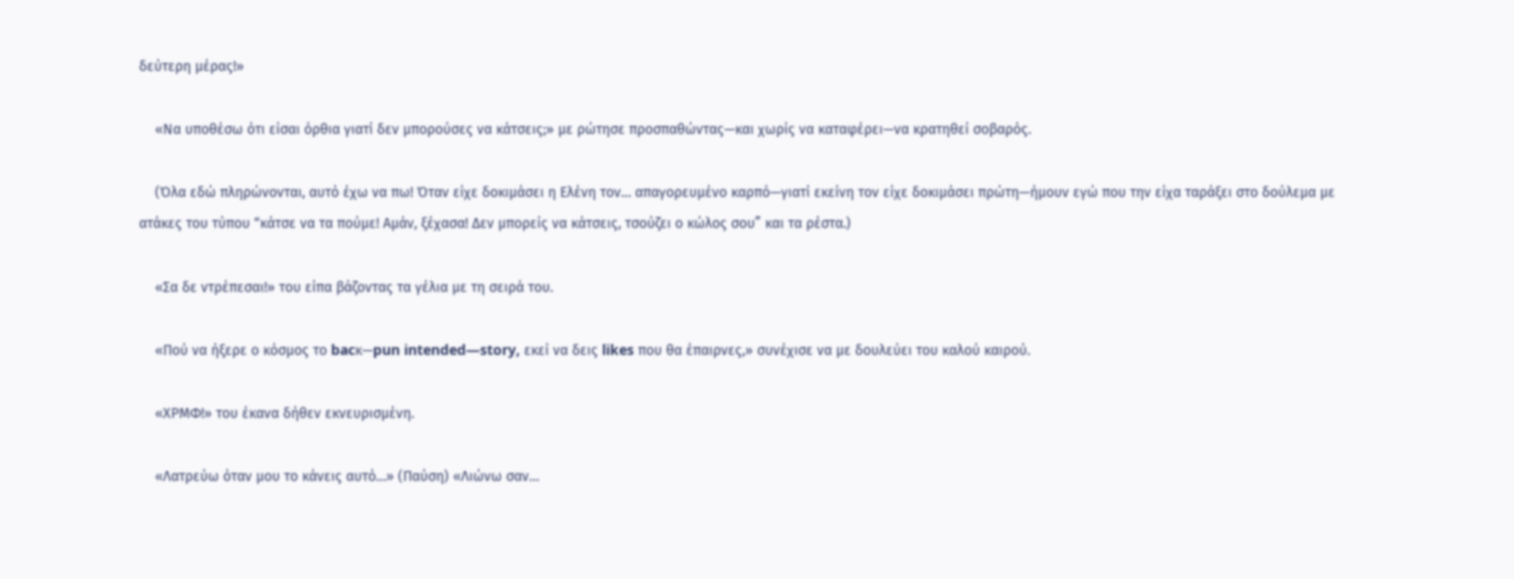δεύτερη μέρας!»

    «Να υποθέσω ότι είσαι όρθια γιατί δεν μπορούσες να κάτσεις;» με ρώτησε προσπαθώντας—και χωρίς να καταφέρει—να κρατηθεί σοβαρός.

    (Όλα εδώ πληρώνονται, αυτό έχω να πω! Όταν είχε δοκιμάσει η Ελένη τον… απαγορευμένο καρπό—γιατί εκείνη τον είχε δοκιμάσει πρώτη—ήμουν εγώ που την είχα ταράξει στο δούλεμα με ατάκες του τύπου “κάτσε να τα πούμε! Αμάν, ξέχασα! Δεν μπορείς να κάτσεις, τσούζει ο κώλος σου” και τα ρέστα.)

    «Σα δε ντρέπεσαι!» του είπα βάζοντας τα γέλια με τη σειρά του.

    «Πού να ήξερε ο κόσμος το bacκ—pun intended—story, εκεί να δεις likes που θα έπαιρνες,» συνέχισε να με δουλεύει του καλού καιρού.

    «ΧΡΜΦ!» του έκανα δήθεν εκνευρισμένη.

    «Λατρεύω όταν μου το κάνεις αυτό…» (Παύση) «Λιώνω σαν…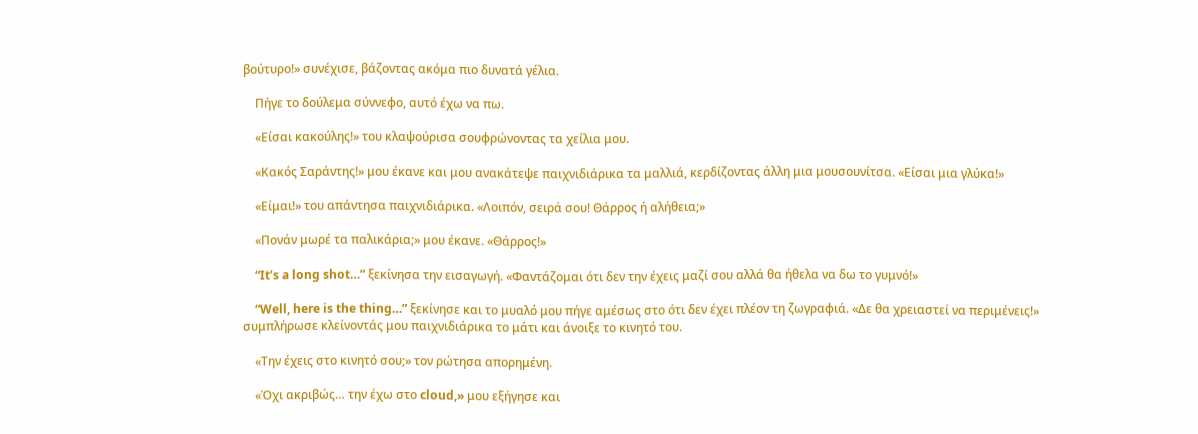βούτυρο!» συνέχισε, βάζοντας ακόμα πιο δυνατά γέλια.

    Πήγε το δούλεμα σύννεφο, αυτό έχω να πω.

    «Είσαι κακούλης!» του κλαψούρισα σουφρώνοντας τα χείλια μου.

    «Κακός Σαράντης!» μου έκανε και μου ανακάτεψε παιχνιδιάρικα τα μαλλιά, κερδίζοντας άλλη μια μουσουνίτσα. «Είσαι μια γλύκα!»

    «Είμαι!» του απάντησα παιχνιδιάρικα. «Λοιπόν, σειρά σου! Θάρρος ή αλήθεια;»

    «Πονάν μωρέ τα παλικάρια;» μου έκανε. «Θάρρος!»

    “It’s a long shot…” ξεκίνησα την εισαγωγή. «Φαντάζομαι ότι δεν την έχεις μαζί σου αλλά θα ήθελα να δω το γυμνό!»

    “Well, here is the thing…” ξεκίνησε και το μυαλό μου πήγε αμέσως στο ότι δεν έχει πλέον τη ζωγραφιά. «Δε θα χρειαστεί να περιμένεις!» συμπλήρωσε κλείνοντάς μου παιχνιδιάρικα το μάτι και άνοιξε το κινητό του.

    «Την έχεις στο κινητό σου;» τον ρώτησα απορημένη.

    «Όχι ακριβώς… την έχω στο cloud,» μου εξήγησε και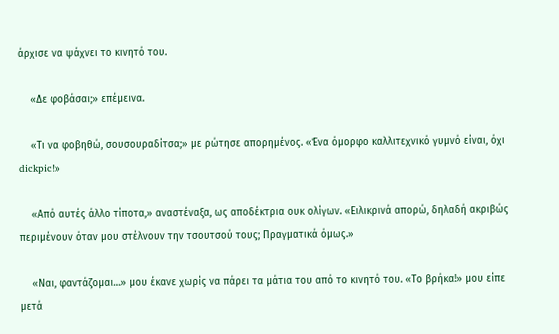άρχισε να ψάχνει το κινητό του.

    «Δε φοβάσαι;» επέμεινα.

    «Τι να φοβηθώ, σουσουραδίτσα;» με ρώτησε απορημένος. «Ένα όμορφο καλλιτεχνικό γυμνό είναι, όχι dickpic!»

    «Από αυτές άλλο τίποτα,» αναστέναξα, ως αποδέκτρια ουκ ολίγων. «Ειλικρινά απορώ, δηλαδή ακριβώς περιμένουν όταν μου στέλνουν την τσουτσού τους; Πραγματικά όμως.»

    «Ναι, φαντάζομαι…» μου έκανε χωρίς να πάρει τα μάτια του από το κινητό του. «Το βρήκα!» μου είπε μετά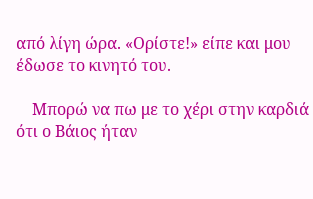από λίγη ώρα. «Ορίστε!» είπε και μου έδωσε το κινητό του.

    Μπορώ να πω με το χέρι στην καρδιά ότι ο Βάιος ήταν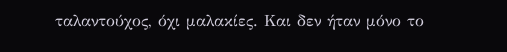ταλαντούχος, όχι μαλακίες. Και δεν ήταν μόνο το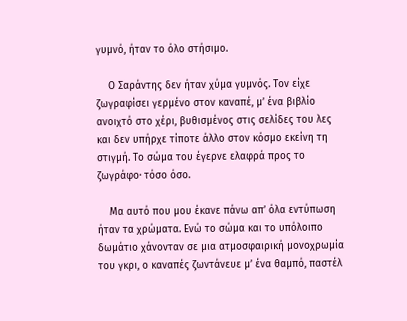γυμνό, ήταν το όλο στήσιμο.

    Ο Σαράντης δεν ήταν χύμα γυμνός. Τον είχε ζωγραφίσει γερμένο στον καναπέ, μ’ ένα βιβλίο ανοιχτό στο χέρι, βυθισμένος στις σελίδες του λες και δεν υπήρχε τίποτε άλλο στον κόσμο εκείνη τη στιγμή. Το σώμα του έγερνε ελαφρά προς το ζωγράφο· τόσο όσο.

    Μα αυτό που μου έκανε πάνω απ’ όλα εντύπωση ήταν τα χρώματα. Ενώ το σώμα και το υπόλοιπο δωμάτιο χάνονταν σε μια ατμοσφαιρική μονοχρωμία του γκρι, ο καναπές ζωντάνευε μ’ ένα θαμπό, παστέλ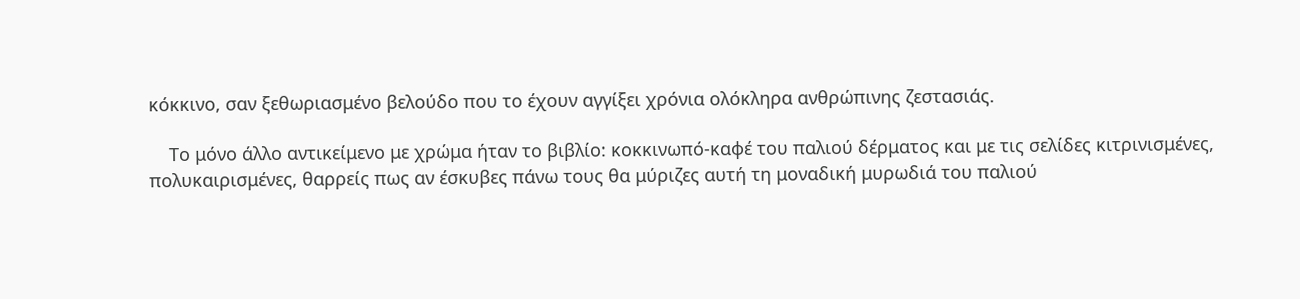κόκκινο, σαν ξεθωριασμένο βελούδο που το έχουν αγγίξει χρόνια ολόκληρα ανθρώπινης ζεστασιάς.

    Το μόνο άλλο αντικείμενο με χρώμα ήταν το βιβλίο: κοκκινωπό-καφέ του παλιού δέρματος και με τις σελίδες κιτρινισμένες, πολυκαιρισμένες, θαρρείς πως αν έσκυβες πάνω τους θα μύριζες αυτή τη μοναδική μυρωδιά του παλιού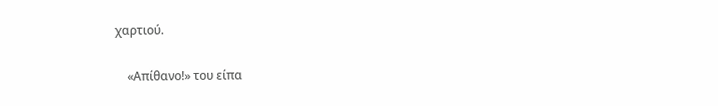χαρτιού.

    «Απίθανο!» του είπα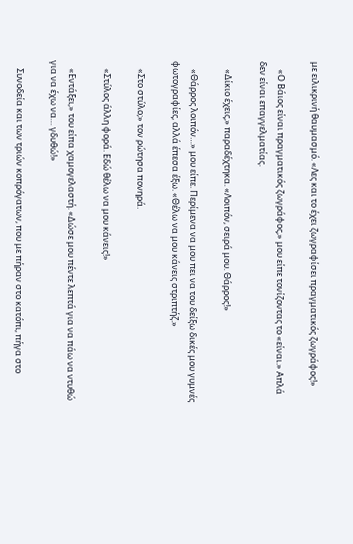με ειλικρινή θαυμασμό. «Λες και το έχει ζωγραφίσει πραγματικός ζωγράφος!»

    «Ο Βάιος είναι πραγματικός ζωγράφος,» μου είπε τονίζοντας το «είναι.» Απλά δεν είναι επαγγελματίας.

    «Δίκιο έχεις,» παραδέχτηκα. «Λοιπόν, σειρά μου. Θάρρος!»

    «Θάρρος λοιπόν…» μου είπε. Περίμενα να μου πει να του δείξω δικές μου γυμνές φωτογραφίες, αλλά έπεσα έξω. «Θέλω να μου κάνεις στριπτήζ.»

    «Στο στύλο;» τον ρώτησα πονηρά.

    «Στύλος άλλη φορά. Εδώ θέλω να μου κάνεις!»

    «Εντάξει,» του είπα χαμογελαστή. «Δώσε μου πέντε λεπτά για να πάω να ντυθώ για να έχω να… γδυθώ!»

    Συνοδεία και των τριών κοπρόγατων, που με πήραν στο κατόπι, πήγα στο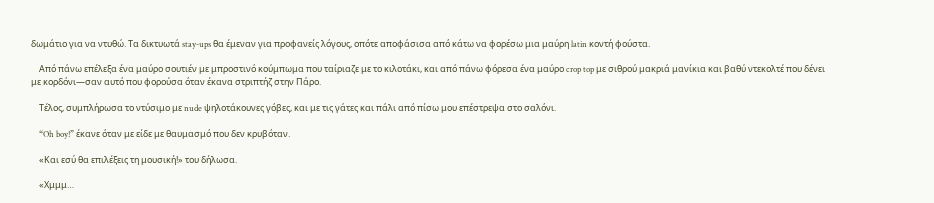δωμάτιο για να ντυθώ. Τα δικτυωτά stay-ups θα έμεναν για προφανείς λόγους, οπότε αποφάσισα από κάτω να φορέσω μια μαύρη latin κοντή φούστα.

    Από πάνω επέλεξα ένα μαύρο σουτιέν με μπροστινό κούμπωμα που ταίριαζε με το κιλοτάκι, και από πάνω φόρεσα ένα μαύρο crop top με σιθρού μακριά μανίκια και βαθύ ντεκολτέ που δένει με κορδόνι—σαν αυτό που φορούσα όταν έκανα στριπτήζ στην Πάρο.

    Τέλος, συμπλήρωσα το ντύσιμο με nude ψηλοτάκουνες γόβες, και με τις γάτες και πάλι από πίσω μου επέστρεψα στο σαλόνι.

    “Oh boy!” έκανε όταν με είδε με θαυμασμό που δεν κρυβόταν.

    «Και εσύ θα επιλέξεις τη μουσική!» του δήλωσα.

    «Χμμμ…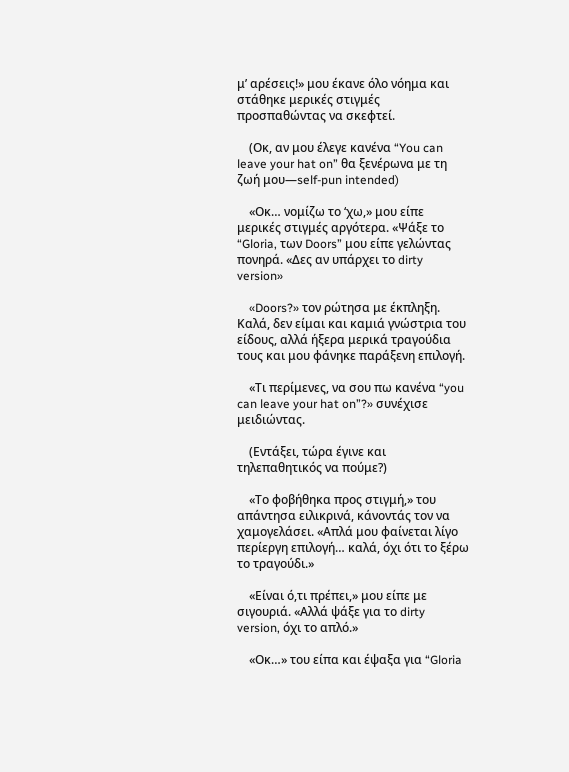μ’ αρέσεις!» μου έκανε όλο νόημα και στάθηκε μερικές στιγμές προσπαθώντας να σκεφτεί.

    (Οκ, αν μου έλεγε κανένα “You can leave your hat on” θα ξενέρωνα με τη ζωή μου—self-pun intended)

    «Οκ… νομίζω το ‘χω,» μου είπε μερικές στιγμές αργότερα. «Ψάξε το “Gloria, των Doors” μου είπε γελώντας πονηρά. «Δες αν υπάρχει το dirty version»

    «Doors?» τον ρώτησα με έκπληξη. Καλά, δεν είμαι και καμιά γνώστρια του είδους, αλλά ήξερα μερικά τραγούδια τους και μου φάνηκε παράξενη επιλογή.

    «Τι περίμενες, να σου πω κανένα “you can leave your hat on”?» συνέχισε μειδιώντας.

    (Εντάξει, τώρα έγινε και τηλεπαθητικός να πούμε?)

    «Το φοβήθηκα προς στιγμή,» του απάντησα ειλικρινά, κάνοντάς τον να χαμογελάσει. «Απλά μου φαίνεται λίγο περίεργη επιλογή… καλά, όχι ότι το ξέρω το τραγούδι.»

    «Είναι ό,τι πρέπει,» μου είπε με σιγουριά. «Αλλά ψάξε για το dirty version, όχι το απλό.»

    «Οκ…» του είπα και έψαξα για “Gloria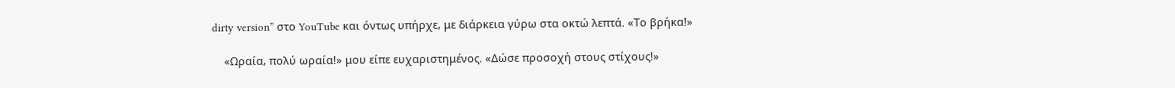dirty version” στο YouTube και όντως υπήρχε, με διάρκεια γύρω στα οκτώ λεπτά. «Το βρήκα!»

    «Ωραία, πολύ ωραία!» μου είπε ευχαριστημένος. «Δώσε προσοχή στους στίχους!»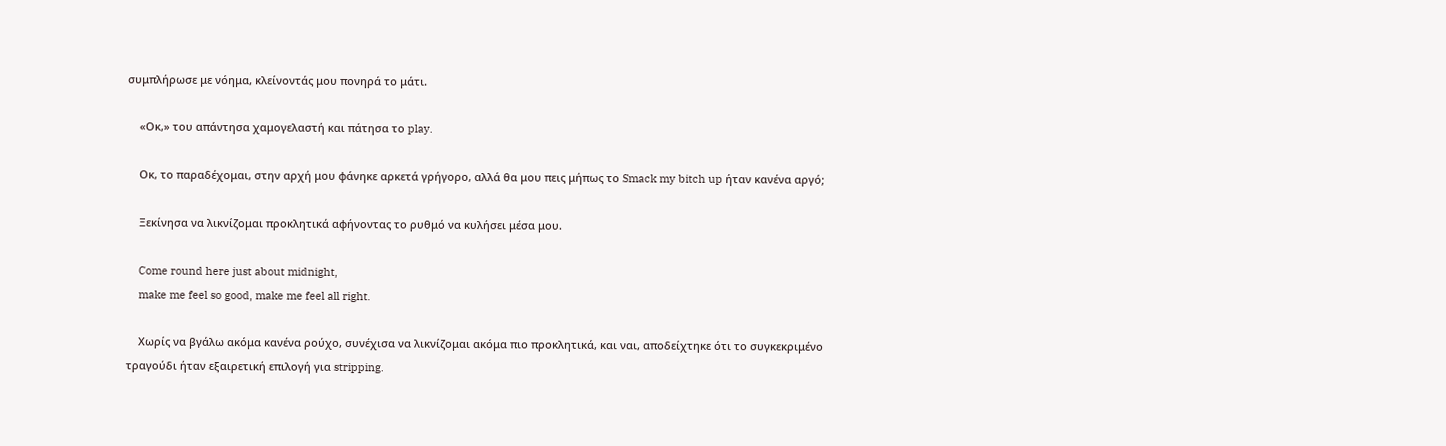συμπλήρωσε με νόημα, κλείνοντάς μου πονηρά το μάτι.

    «Οκ,» του απάντησα χαμογελαστή και πάτησα το play.

    Οκ, το παραδέχομαι, στην αρχή μου φάνηκε αρκετά γρήγορο, αλλά θα μου πεις μήπως το Smack my bitch up ήταν κανένα αργό;

    Ξεκίνησα να λικνίζομαι προκλητικά αφήνοντας το ρυθμό να κυλήσει μέσα μου.

    Come round here just about midnight,
    make me feel so good, make me feel all right.

    Χωρίς να βγάλω ακόμα κανένα ρούχο, συνέχισα να λικνίζομαι ακόμα πιο προκλητικά, και ναι, αποδείχτηκε ότι το συγκεκριμένο τραγούδι ήταν εξαιρετική επιλογή για stripping.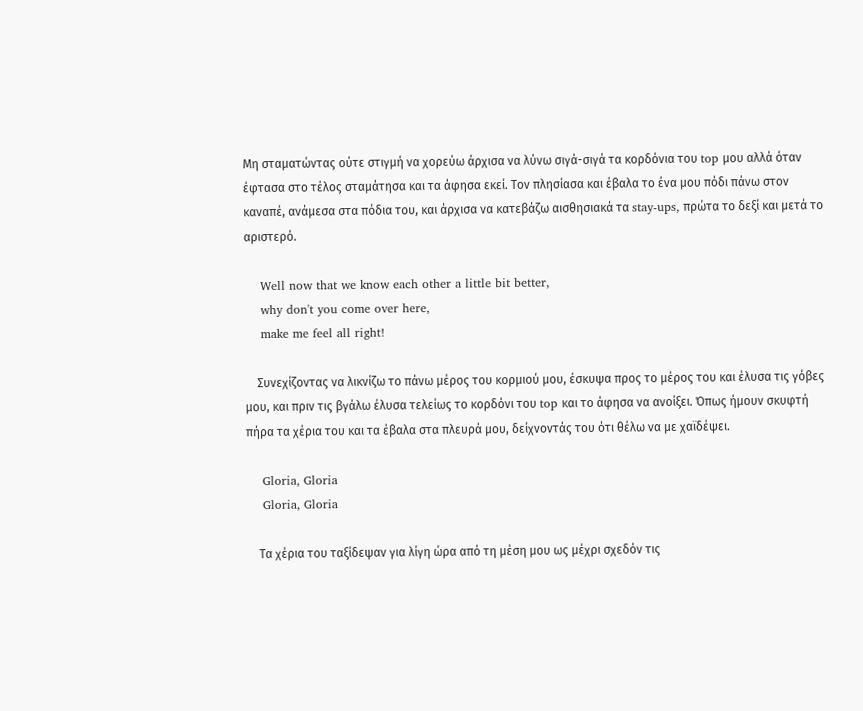Μη σταματώντας ούτε στιγμή να χορεύω άρχισα να λύνω σιγά-σιγά τα κορδόνια του top μου αλλά όταν έφτασα στο τέλος σταμάτησα και τα άφησα εκεί. Τον πλησίασα και έβαλα το ένα μου πόδι πάνω στον καναπέ, ανάμεσα στα πόδια του, και άρχισα να κατεβάζω αισθησιακά τα stay-ups, πρώτα το δεξί και μετά το αριστερό.

    Well now that we know each other a little bit better,
    why don't you come over here,
    make me feel all right!

    Συνεχίζοντας να λικνίζω το πάνω μέρος του κορμιού μου, έσκυψα προς το μέρος του και έλυσα τις γόβες μου, και πριν τις βγάλω έλυσα τελείως το κορδόνι του top και το άφησα να ανοίξει. Όπως ήμουν σκυφτή πήρα τα χέρια του και τα έβαλα στα πλευρά μου, δείχνοντάς του ότι θέλω να με χαϊδέψει.

    Gloria, Gloria
    Gloria, Gloria

    Τα χέρια του ταξίδεψαν για λίγη ώρα από τη μέση μου ως μέχρι σχεδόν τις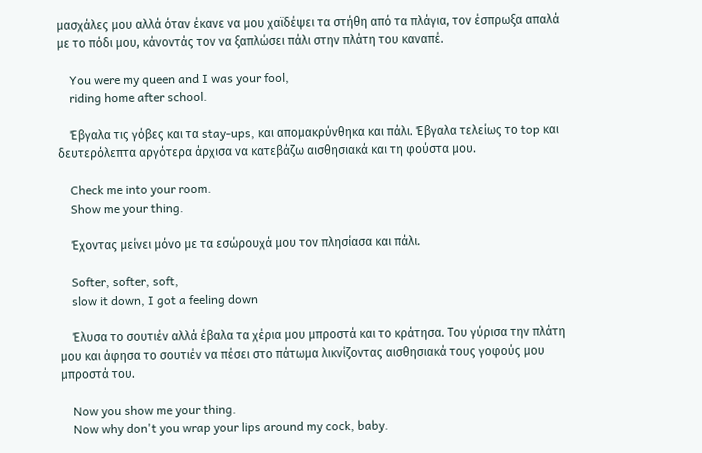μασχάλες μου αλλά όταν έκανε να μου χαϊδέψει τα στήθη από τα πλάγια, τον έσπρωξα απαλά με το πόδι μου, κάνοντάς τον να ξαπλώσει πάλι στην πλάτη του καναπέ.

    You were my queen and I was your fool,
    riding home after school.

    Έβγαλα τις γόβες και τα stay-ups, και απομακρύνθηκα και πάλι. Έβγαλα τελείως το top και δευτερόλεπτα αργότερα άρχισα να κατεβάζω αισθησιακά και τη φούστα μου.

    Check me into your room.
    Show me your thing.

    Έχοντας μείνει μόνο με τα εσώρουχά μου τον πλησίασα και πάλι.

    Softer, softer, soft,
    slow it down, I got a feeling down

    Έλυσα το σουτιέν αλλά έβαλα τα χέρια μου μπροστά και το κράτησα. Του γύρισα την πλάτη μου και άφησα το σουτιέν να πέσει στο πάτωμα λικνίζοντας αισθησιακά τους γοφούς μου μπροστά του.

    Now you show me your thing.
    Now why don't you wrap your lips around my cock, baby.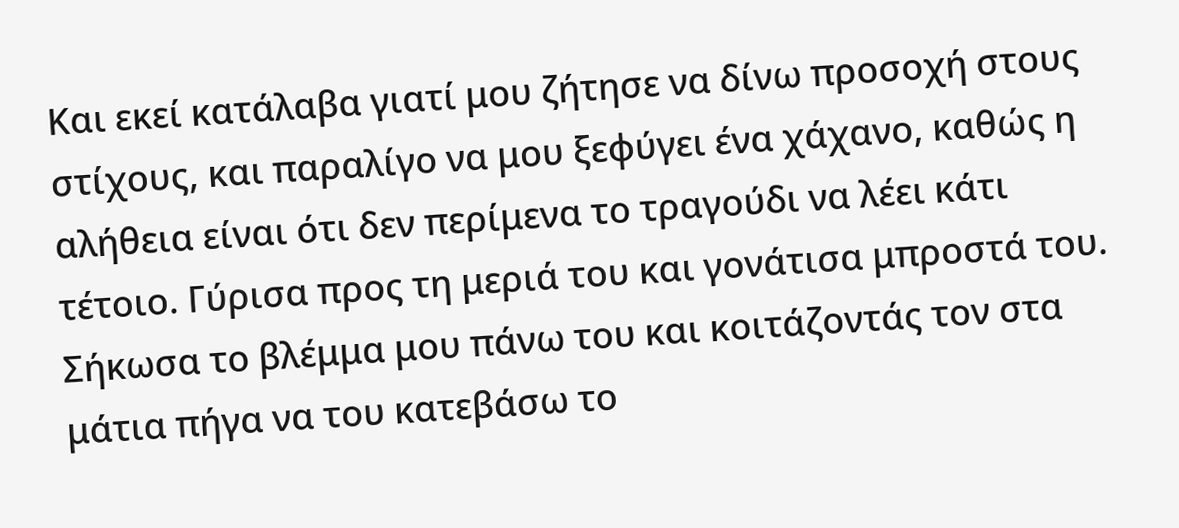Και εκεί κατάλαβα γιατί μου ζήτησε να δίνω προσοχή στους στίχους, και παραλίγο να μου ξεφύγει ένα χάχανο, καθώς η αλήθεια είναι ότι δεν περίμενα το τραγούδι να λέει κάτι τέτοιο. Γύρισα προς τη μεριά του και γονάτισα μπροστά του. Σήκωσα το βλέμμα μου πάνω του και κοιτάζοντάς τον στα μάτια πήγα να του κατεβάσω το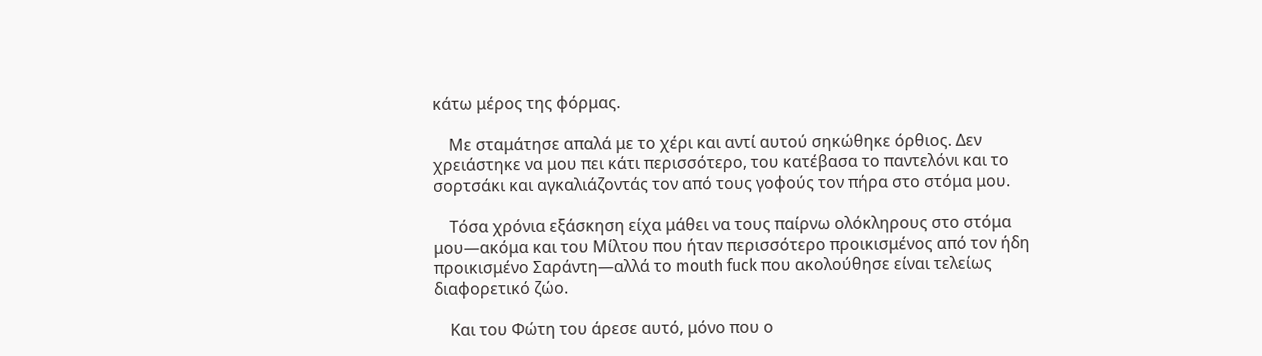κάτω μέρος της φόρμας.

    Με σταμάτησε απαλά με το χέρι και αντί αυτού σηκώθηκε όρθιος. Δεν χρειάστηκε να μου πει κάτι περισσότερο, του κατέβασα το παντελόνι και το σορτσάκι και αγκαλιάζοντάς τον από τους γοφούς τον πήρα στο στόμα μου.

    Τόσα χρόνια εξάσκηση είχα μάθει να τους παίρνω ολόκληρους στο στόμα μου—ακόμα και του Μίλτου που ήταν περισσότερο προικισμένος από τον ήδη προικισμένο Σαράντη—αλλά το mouth fuck που ακολούθησε είναι τελείως διαφορετικό ζώο.

    Και του Φώτη του άρεσε αυτό, μόνο που ο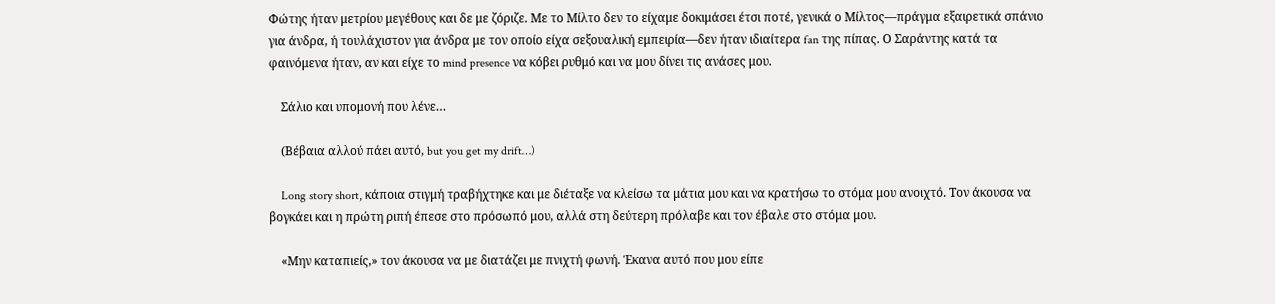Φώτης ήταν μετρίου μεγέθους και δε με ζόριζε. Με το Μίλτο δεν το είχαμε δοκιμάσει έτσι ποτέ, γενικά ο Μίλτος—πράγμα εξαιρετικά σπάνιο για άνδρα, ή τουλάχιστον για άνδρα με τον οποίο είχα σεξουαλική εμπειρία—δεν ήταν ιδιαίτερα fan της πίπας. Ο Σαράντης κατά τα φαινόμενα ήταν, αν και είχε το mind presence να κόβει ρυθμό και να μου δίνει τις ανάσες μου.

    Σάλιο και υπομονή που λένε…

    (Βέβαια αλλού πάει αυτό, but you get my drift…)

    Long story short, κάποια στιγμή τραβήχτηκε και με διέταξε να κλείσω τα μάτια μου και να κρατήσω το στόμα μου ανοιχτό. Τον άκουσα να βογκάει και η πρώτη ριπή έπεσε στο πρόσωπό μου, αλλά στη δεύτερη πρόλαβε και τον έβαλε στο στόμα μου.

    «Μην καταπιείς,» τον άκουσα να με διατάζει με πνιχτή φωνή. Έκανα αυτό που μου είπε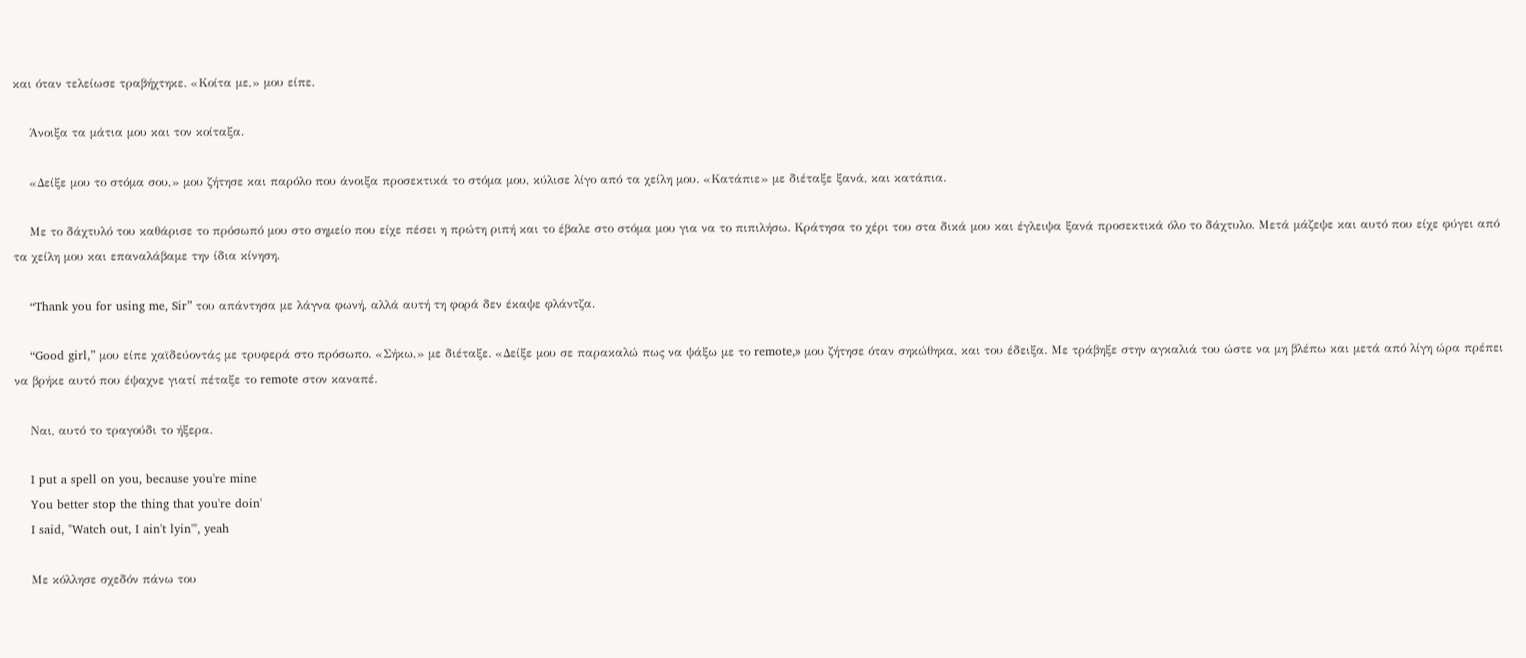και όταν τελείωσε τραβήχτηκε. «Κοίτα με,» μου είπε.

    Άνοιξα τα μάτια μου και τον κοίταξα.

    «Δείξε μου το στόμα σου,» μου ζήτησε και παρόλο που άνοιξα προσεκτικά το στόμα μου, κύλισε λίγο από τα χείλη μου. «Κατάπιε» με διέταξε ξανά, και κατάπια.

    Με το δάχτυλό του καθάρισε το πρόσωπό μου στο σημείο που είχε πέσει η πρώτη ριπή και το έβαλε στο στόμα μου για να το πιπιλήσω. Κράτησα το χέρι του στα δικά μου και έγλειψα ξανά προσεκτικά όλο το δάχτυλο. Μετά μάζεψε και αυτό που είχε φύγει από τα χείλη μου και επαναλάβαμε την ίδια κίνηση.

    “Thank you for using me, Sir” του απάντησα με λάγνα φωνή, αλλά αυτή τη φορά δεν έκαψε φλάντζα.

    “Good girl,” μου είπε χαϊδεύοντάς με τρυφερά στο πρόσωπο. «Σήκω,» με διέταξε. «Δείξε μου σε παρακαλώ πως να ψάξω με το remote,» μου ζήτησε όταν σηκώθηκα, και του έδειξα. Με τράβηξε στην αγκαλιά του ώστε να μη βλέπω και μετά από λίγη ώρα πρέπει να βρήκε αυτό που έψαχνε γιατί πέταξε το remote στον καναπέ.

    Ναι, αυτό το τραγούδι το ήξερα.

    I put a spell on you, because you're mine
    You better stop the thing that you're doin'
    I said, "Watch out, I ain't lyin'", yeah

    Με κόλλησε σχεδόν πάνω του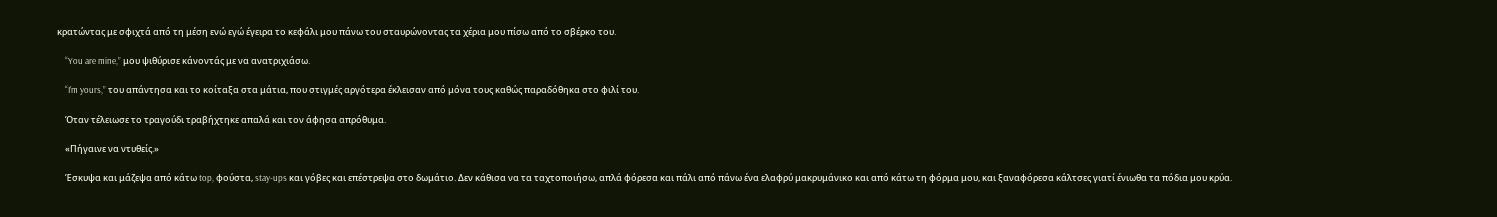κρατώντας με σφιχτά από τη μέση ενώ εγώ έγειρα το κεφάλι μου πάνω του σταυρώνοντας τα χέρια μου πίσω από το σβέρκο του.

    “You are mine,” μου ψιθύρισε κάνοντάς με να ανατριχιάσω.

    “I’m yours,” του απάντησα και το κοίταξα στα μάτια, που στιγμές αργότερα έκλεισαν από μόνα τους καθώς παραδόθηκα στο φιλί του.

    Όταν τέλειωσε το τραγούδι τραβήχτηκε απαλά και τον άφησα απρόθυμα.

    «Πήγαινε να ντυθείς.»

    Έσκυψα και μάζεψα από κάτω top, φούστα, stay-ups και γόβες και επέστρεψα στο δωμάτιο. Δεν κάθισα να τα ταχτοποιήσω, απλά φόρεσα και πάλι από πάνω ένα ελαφρύ μακρυμάνικο και από κάτω τη φόρμα μου, και ξαναφόρεσα κάλτσες γιατί ένιωθα τα πόδια μου κρύα.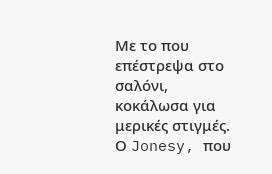Με το που επέστρεψα στο σαλόνι, κοκάλωσα για μερικές στιγμές. Ο Jonesy, που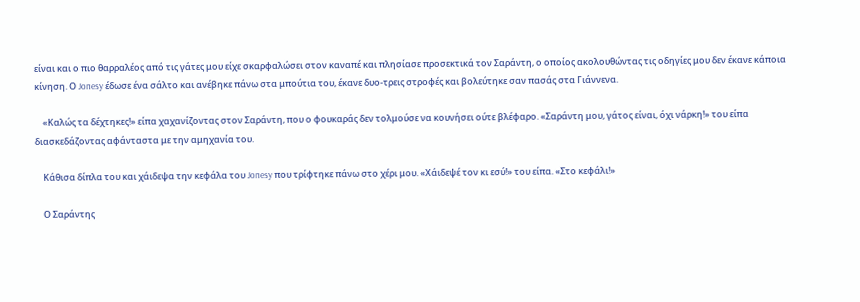είναι και ο πιο θαρραλέος από τις γάτες μου είχε σκαρφαλώσει στον καναπέ και πλησίασε προσεκτικά τον Σαράντη, ο οποίος ακολουθώντας τις οδηγίες μου δεν έκανε κάποια κίνηση. Ο Jonesy έδωσε ένα σάλτο και ανέβηκε πάνω στα μπούτια του, έκανε δυο-τρεις στροφές και βολεύτηκε σαν πασάς στα Γιάννενα.

    «Καλώς τα δέχτηκες!» είπα χαχανίζοντας στον Σαράντη, που ο φουκαράς δεν τολμούσε να κουνήσει ούτε βλέφαρο. «Σαράντη μου, γάτος είναι, όχι νάρκη!» του είπα διασκεδάζοντας αφάνταστα με την αμηχανία του.

    Κάθισα δίπλα του και χάιδεψα την κεφάλα του Jonesy που τρίφτηκε πάνω στο χέρι μου. «Χάιδεψέ τον κι εσύ!» του είπα. «Στο κεφάλι!»

    Ο Σαράντης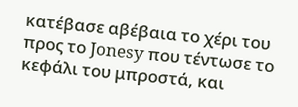κατέβασε αβέβαια το χέρι του προς το Jonesy που τέντωσε το κεφάλι του μπροστά, και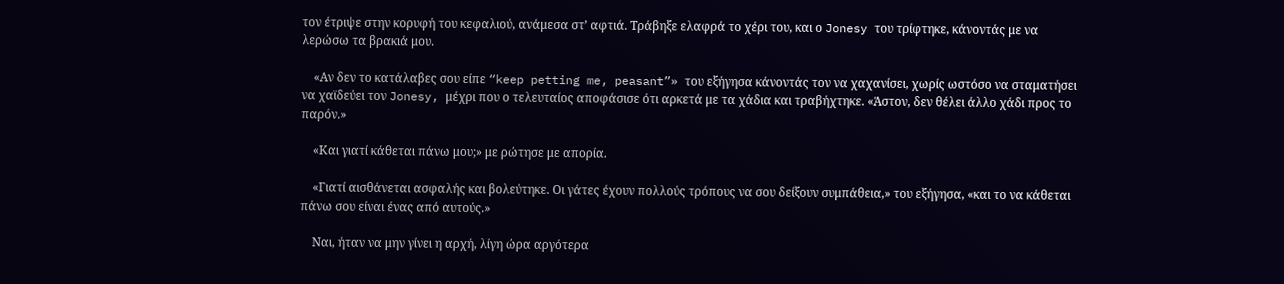τον έτριψε στην κορυφή του κεφαλιού, ανάμεσα στ’ αφτιά. Τράβηξε ελαφρά το χέρι του, και ο Jonesy του τρίφτηκε, κάνοντάς με να λερώσω τα βρακιά μου.

    «Αν δεν το κατάλαβες σου είπε “keep petting me, peasant”» του εξήγησα κάνοντάς τον να χαχανίσει, χωρίς ωστόσο να σταματήσει να χαϊδεύει τον Jonesy, μέχρι που ο τελευταίος αποφάσισε ότι αρκετά με τα χάδια και τραβήχτηκε. «Άστον, δεν θέλει άλλο χάδι προς το παρόν.»

    «Και γιατί κάθεται πάνω μου;» με ρώτησε με απορία.

    «Γιατί αισθάνεται ασφαλής και βολεύτηκε. Οι γάτες έχουν πολλούς τρόπους να σου δείξουν συμπάθεια,» του εξήγησα, «και το να κάθεται πάνω σου είναι ένας από αυτούς.»

    Ναι, ήταν να μην γίνει η αρχή, λίγη ώρα αργότερα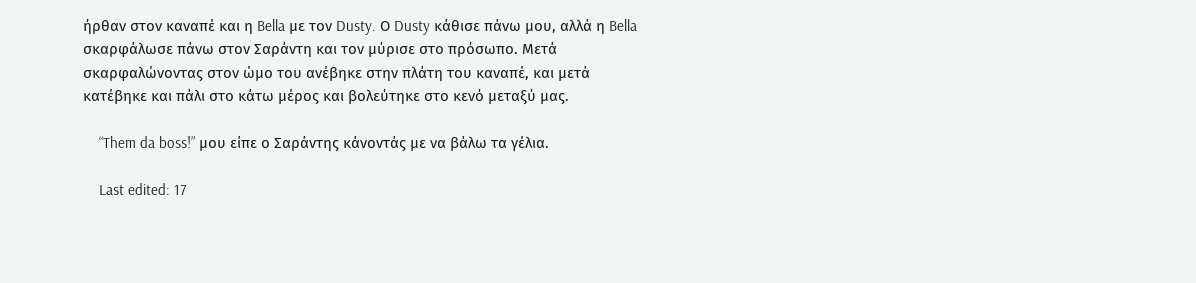ήρθαν στον καναπέ και η Bella με τον Dusty. Ο Dusty κάθισε πάνω μου, αλλά η Bella σκαρφάλωσε πάνω στον Σαράντη και τον μύρισε στο πρόσωπο. Μετά σκαρφαλώνοντας στον ώμο του ανέβηκε στην πλάτη του καναπέ, και μετά κατέβηκε και πάλι στο κάτω μέρος και βολεύτηκε στο κενό μεταξύ μας.

    “Them da boss!” μου είπε ο Σαράντης κάνοντάς με να βάλω τα γέλια.

    Last edited: 17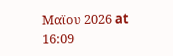Μαϊου 2026 at 16:09